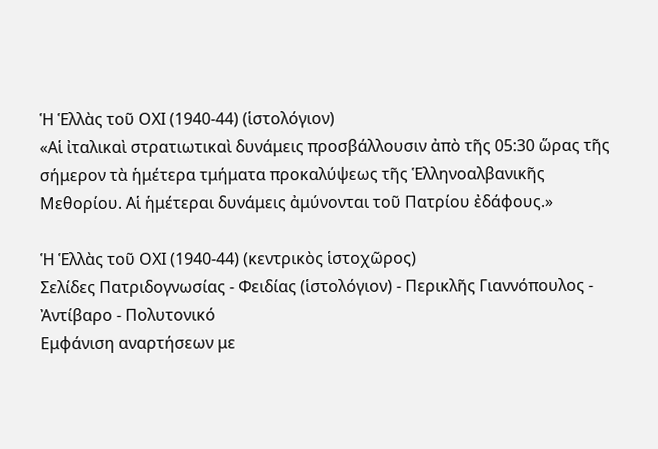Ἡ Ἑλλὰς τοῦ ΟΧΙ (1940-44) (ἱστολόγιον)
«Αἱ ἰταλικαὶ στρατιωτικαὶ δυνάμεις προσβάλλουσιν ἀπὸ τῆς 05:30 ὥρας τῆς σήμερον τὰ ἡμέτερα τμήματα προκαλύψεως τῆς Ἑλληνοαλβανικῆς Μεθορίου. Αἱ ἡμέτεραι δυνάμεις ἀμύνονται τοῦ Πατρίου ἐδάφους.»

Ἡ Ἑλλὰς τοῦ ΟΧΙ (1940-44) (κεντρικὸς ἱστοχῶρος)
Σελίδες Πατριδογνωσίας - Φειδίας (ἱστολόγιον) - Περικλῆς Γιαννόπουλος - Ἀντίβαρο - Πολυτονικό
Εμφάνιση αναρτήσεων με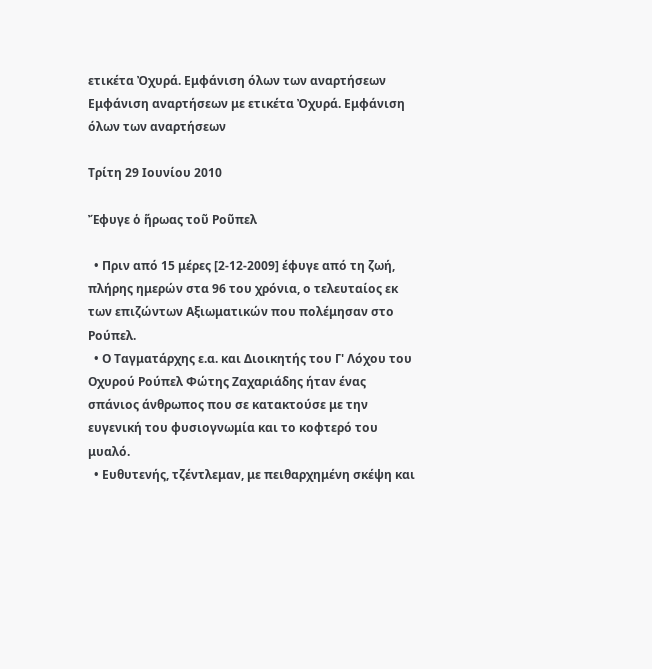ετικέτα Ὀχυρά. Εμφάνιση όλων των αναρτήσεων
Εμφάνιση αναρτήσεων με ετικέτα Ὀχυρά. Εμφάνιση όλων των αναρτήσεων

Τρίτη 29 Ιουνίου 2010

Ἔφυγε ὁ ἥρωας τοῦ Ροῦπελ

  • Πριν από 15 μέρες [2-12-2009] έφυγε από τη ζωή, πλήρης ημερών στα 96 του χρόνια, ο τελευταίος εκ των επιζώντων Αξιωματικών που πολέμησαν στο Ρούπελ.
  • Ο Ταγματάρχης ε.α. και Διοικητής του Γ' Λόχου του Οχυρού Ρούπελ Φώτης Ζαχαριάδης ήταν ένας σπάνιος άνθρωπος που σε κατακτούσε με την ευγενική του φυσιογνωμία και το κοφτερό του μυαλό.
  • Ευθυτενής, τζέντλεμαν, με πειθαρχημένη σκέψη και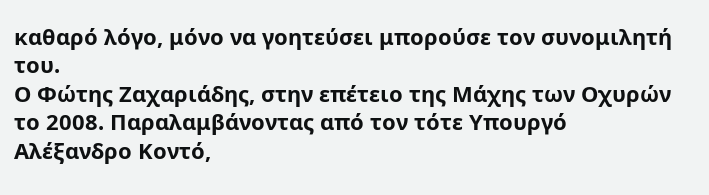καθαρό λόγο, μόνο να γοητεύσει μπορούσε τον συνομιλητή του.
Ο Φώτης Ζαχαριάδης, στην επέτειο της Μάχης των Οχυρών το 2008. Παραλαμβάνοντας από τον τότε Υπουργό Αλέξανδρο Κοντό,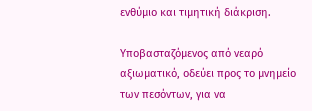ενθύμιο και τιμητική διάκριση.

Υποβασταζόμενος από νεαρό αξιωματικό, οδεύει προς το μνημείο των πεσόντων, για να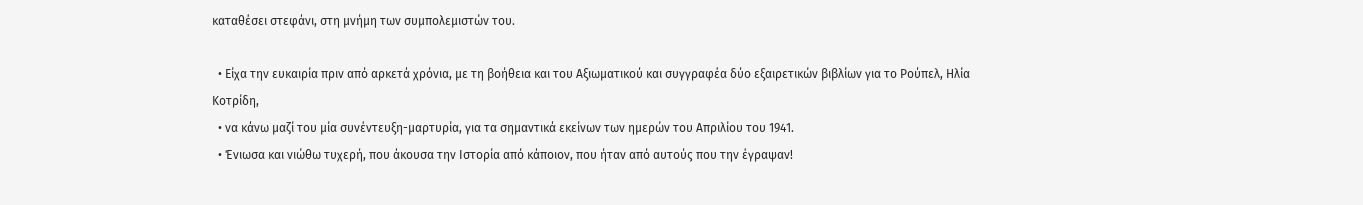καταθέσει στεφάνι, στη μνήμη των συμπολεμιστών του.

  • Είχα την ευκαιρία πριν από αρκετά χρόνια, με τη βοήθεια και του Αξιωματικού και συγγραφέα δύο εξαιρετικών βιβλίων για το Ρούπελ, Ηλία Κοτρίδη,
  • να κάνω μαζί του μία συνέντευξη-μαρτυρία, για τα σημαντικά εκείνων των ημερών του Απριλίου του 1941.
  • Ένιωσα και νιώθω τυχερή, που άκουσα την Ιστορία από κάποιον, που ήταν από αυτούς που την έγραψαν!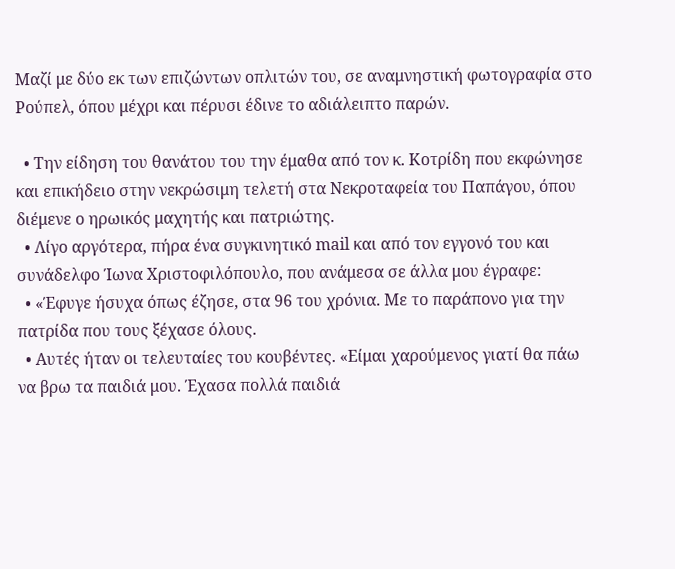Μαζί με δύο εκ των επιζώντων οπλιτών του, σε αναμνηστική φωτογραφία στο Ρούπελ, όπου μέχρι και πέρυσι έδινε το αδιάλειπτο παρών.

  • Την είδηση του θανάτου του την έμαθα από τον κ. Κοτρίδη που εκφώνησε και επικήδειο στην νεκρώσιμη τελετή στα Νεκροταφεία του Παπάγου, όπου διέμενε ο ηρωικός μαχητής και πατριώτης.
  • Λίγο αργότερα, πήρα ένα συγκινητικό mail και από τον εγγονό του και συνάδελφο Ίωνα Χριστοφιλόπουλο, που ανάμεσα σε άλλα μου έγραφε:
  • «Έφυγε ήσυχα όπως έζησε, στα 96 του χρόνια. Με το παράπονο για την πατρίδα που τους ξέχασε όλους.
  • Αυτές ήταν οι τελευταίες του κουβέντες. «Είμαι χαρούμενος γιατί θα πάω να βρω τα παιδιά μου. Έχασα πολλά παιδιά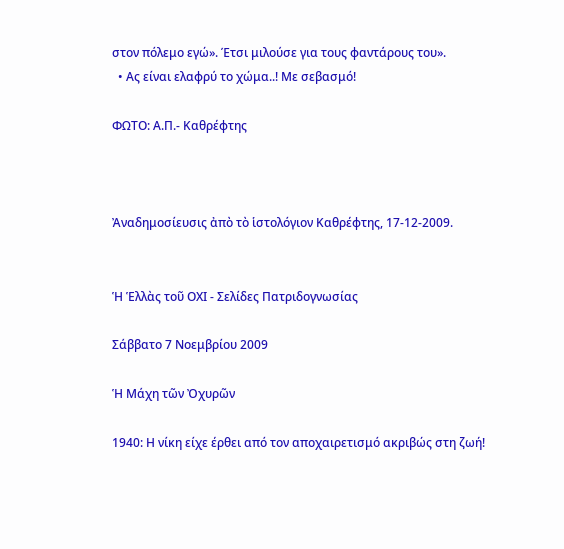στον πόλεμο εγώ». Έτσι μιλούσε για τους φαντάρους του».
  • Ας είναι ελαφρύ το χώμα..! Με σεβασμό!

ΦΩΤΟ: Α.Π.- Καθρέφτης



Ἀναδημοσίευσις ἀπὸ τὸ ἱστολόγιον Καθρέφτης, 17-12-2009.


Ἡ Ἑλλὰς τοῦ ΟΧΙ - Σελίδες Πατριδογνωσίας

Σάββατο 7 Νοεμβρίου 2009

Ἡ Μάχη τῶν Ὀχυρῶν

1940: Η νίκη είχε έρθει από τον αποχαιρετισμό ακριβώς στη ζωή!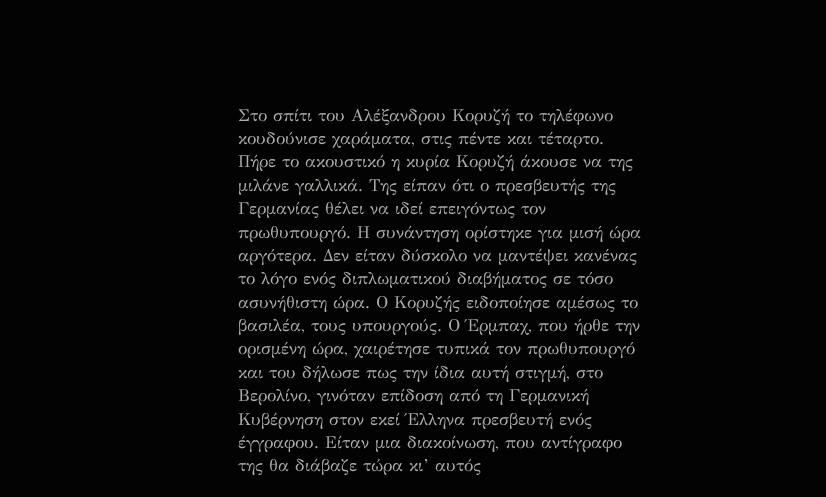Στο σπίτι του Αλέξανδρου Κορυζή το τηλέφωνο κουδούνισε χαράματα, στις πέντε και τέταρτο. Πήρε το ακουστικό η κυρία Κορυζή άκουσε να της μιλάνε γαλλικά. Της είπαν ότι ο πρεσβευτής της Γερμανίας θέλει να ιδεί επειγόντως τον πρωθυπουργό. Η συνάντηση ορίστηκε για μισή ώρα αργότερα. Δεν είταν δύσκολο να μαντέψει κανένας το λόγο ενός διπλωματικού διαβήματος σε τόσο ασυνήθιστη ώρα. Ο Κορυζής ειδοποίησε αμέσως το βασιλέα, τους υπουργούς. Ο Έρμπαχ, που ήρθε την ορισμένη ώρα, χαιρέτησε τυπικά τον πρωθυπουργό και του δήλωσε πως την ίδια αυτή στιγμή, στο Βερολίνο, γινόταν επίδοση από τη Γερμανική Κυβέρνηση στον εκεί Έλληνα πρεσβευτή ενός έγγραφου. Είταν μια διακοίνωση, που αντίγραφο της θα διάβαζε τώρα κι’ αυτός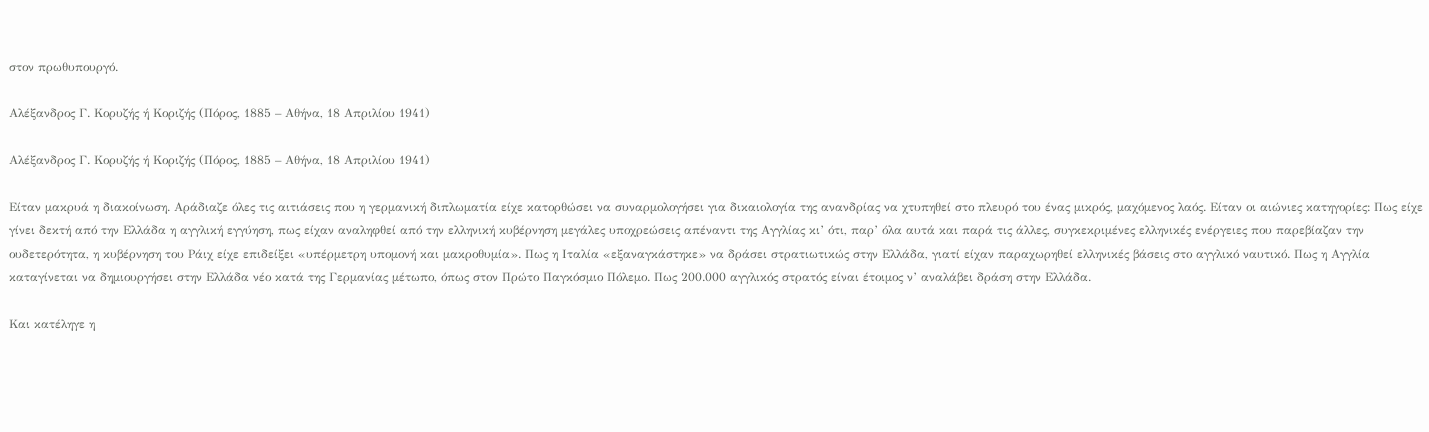στον πρωθυπουργό.

Αλέξανδρος Γ. Κορυζής ή Κοριζής (Πόρος, 1885 – Αθήνα, 18 Απριλίου 1941)

Αλέξανδρος Γ. Κορυζής ή Κοριζής (Πόρος, 1885 – Αθήνα, 18 Απριλίου 1941)

Είταν μακρυά η διακοίνωση. Αράδιαζε όλες τις αιτιάσεις που η γερμανική διπλωματία είχε κατορθώσει να συναρμολογήσει για δικαιολογία της ανανδρίας να χτυπηθεί στο πλευρό του ένας μικρός, μαχόμενος λαός. Είταν οι αιώνιες κατηγορίες: Πως είχε γίνει δεκτή από την Ελλάδα η αγγλική εγγύηση, πως είχαν αναληφθεί από την ελληνική κυβέρνηση μεγάλες υποχρεώσεις απέναντι της Αγγλίας κι’ ότι, παρ’ όλα αυτά και παρά τις άλλες, συγκεκριμένες ελληνικές ενέργειες που παρεβίαζαν την ουδετερότητα, η κυβέρνηση του Ράιχ είχε επιδείξει «υπέρμετρη υπομονή και μακροθυμία». Πως η Ιταλία «εξαναγκάστηκε» να δράσει στρατιωτικώς στην Ελλάδα, γιατί είχαν παραχωρηθεί ελληνικές βάσεις στο αγγλικό ναυτικό. Πως η Αγγλία καταγίνεται να δημιουργήσει στην Ελλάδα νέο κατά της Γερμανίας μέτωπο, όπως στον Πρώτο Παγκόσμιο Πόλεμο. Πως 200.000 αγγλικός στρατός είναι έτοιμος ν’ αναλάβει δράση στην Ελλάδα.

Και κατέληγε η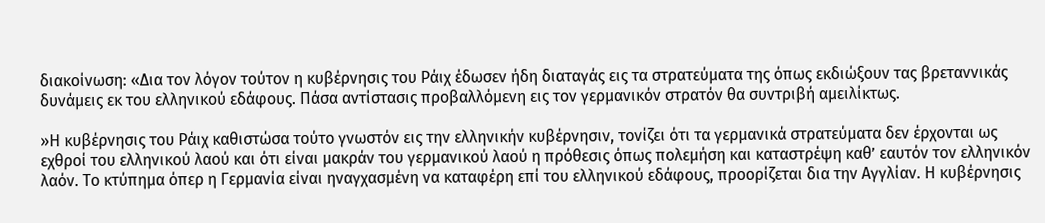διακοίνωση: «Δια τον λόγον τούτον η κυβέρνησις του Ράιχ έδωσεν ήδη διαταγάς εις τα στρατεύματα της όπως εκδιώξουν τας βρεταννικάς δυνάμεις εκ του ελληνικού εδάφους. Πάσα αντίστασις προβαλλόμενη εις τον γερμανικόν στρατόν θα συντριβή αμειλίκτως.

»Η κυβέρνησις του Ράιχ καθιστώσα τούτο γνωστόν εις την ελληνικήν κυβέρνησιν, τονίζει ότι τα γερμανικά στρατεύματα δεν έρχονται ως εχθροί του ελληνικού λαού και ότι είναι μακράν του γερμανικού λαού η πρόθεσις όπως πολεμήση και καταστρέψη καθ’ εαυτόν τον ελληνικόν λαόν. Το κτύπημα όπερ η Γερμανία είναι ηναγχασμένη να καταφέρη επί του ελληνικού εδάφους, προορίζεται δια την Αγγλίαν. Η κυβέρνησις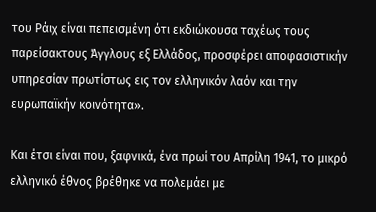του Ράιχ είναι πεπεισμένη ότι εκδιώκουσα ταχέως τους παρείσακτους Άγγλους εξ Ελλάδος, προσφέρει αποφασιστικήν υπηρεσίαν πρωτίστως εις τον ελληνικόν λαόν και την ευρωπαϊκήν κοινότητα».

Και έτσι είναι που, ξαφνικά, ένα πρωί του Απρίλη 1941, το μικρό ελληνικό έθνος βρέθηκε να πολεμάει με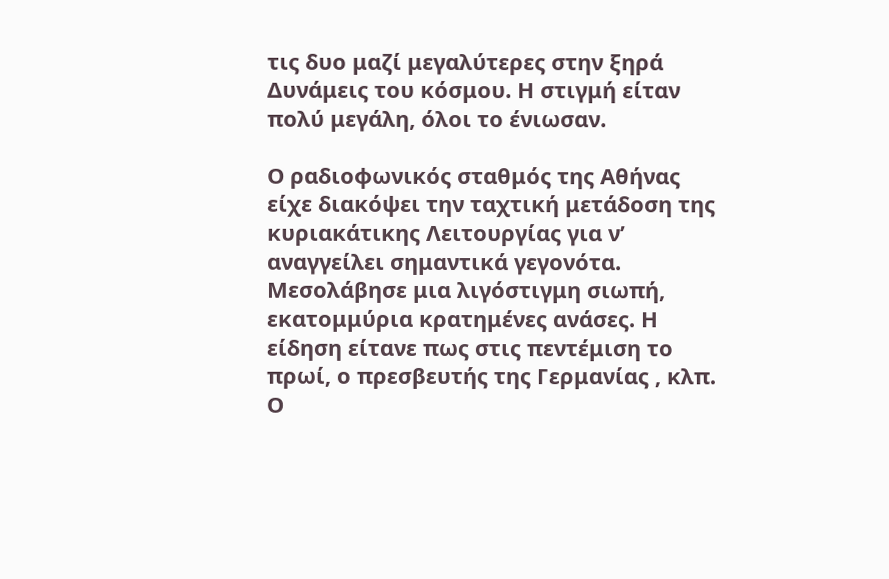τις δυο μαζί μεγαλύτερες στην ξηρά Δυνάμεις του κόσμου. Η στιγμή είταν πολύ μεγάλη, όλοι το ένιωσαν.

Ο ραδιοφωνικός σταθμός της Αθήνας είχε διακόψει την ταχτική μετάδοση της κυριακάτικης Λειτουργίας για ν’ αναγγείλει σημαντικά γεγονότα. Μεσολάβησε μια λιγόστιγμη σιωπή, εκατομμύρια κρατημένες ανάσες. Η είδηση είτανε πως στις πεντέμιση το πρωί, ο πρεσβευτής της Γερμανίας , κλπ. Ο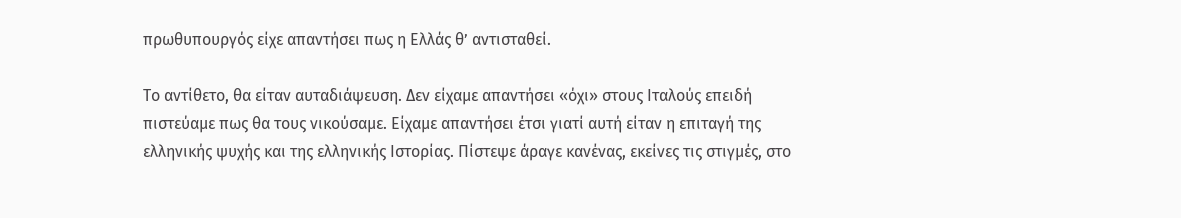πρωθυπουργός είχε απαντήσει πως η Ελλάς θ’ αντισταθεί.

Το αντίθετο, θα είταν αυταδιάψευση. Δεν είχαμε απαντήσει «όχι» στους Ιταλούς επειδή πιστεύαμε πως θα τους νικούσαμε. Είχαμε απαντήσει έτσι γιατί αυτή είταν η επιταγή της ελληνικής ψυχής και της ελληνικής Ιστορίας. Πίστεψε άραγε κανένας, εκείνες τις στιγμές, στο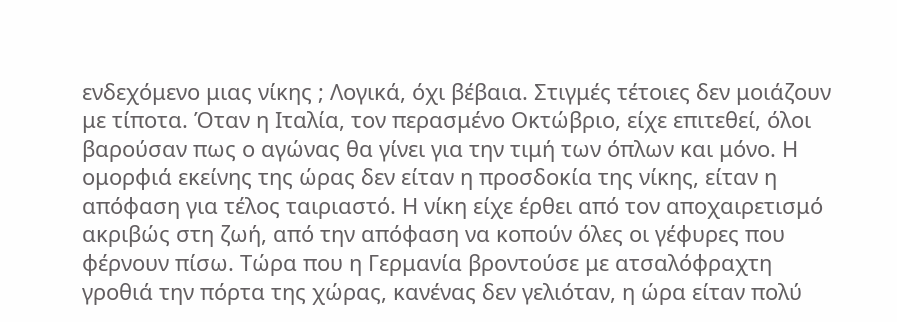ενδεχόμενο μιας νίκης ; Λογικά, όχι βέβαια. Στιγμές τέτοιες δεν μοιάζουν με τίποτα. Όταν η Ιταλία, τον περασμένο Οκτώβριο, είχε επιτεθεί, όλοι βαρούσαν πως ο αγώνας θα γίνει για την τιμή των όπλων και μόνο. Η ομορφιά εκείνης της ώρας δεν είταν η προσδοκία της νίκης, είταν η απόφαση για τέλος ταιριαστό. Η νίκη είχε έρθει από τον αποχαιρετισμό ακριβώς στη ζωή, από την απόφαση να κοπούν όλες οι γέφυρες που φέρνουν πίσω. Τώρα που η Γερμανία βροντούσε με ατσαλόφραχτη γροθιά την πόρτα της χώρας, κανένας δεν γελιόταν, η ώρα είταν πολύ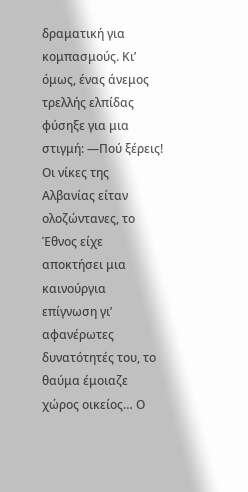δραματική για κομπασμούς. Κι’ όμως, ένας άνεμος τρελλής ελπίδας φύσηξε για μια στιγμή: —Πού ξέρεις! Οι νίκες της Αλβανίας είταν ολοζώντανες, το Έθνος είχε αποκτήσει μια καινούργια επίγνωση γι’ αφανέρωτες δυνατότητές του, το θαύμα έμοιαζε χώρος οικείος… Ο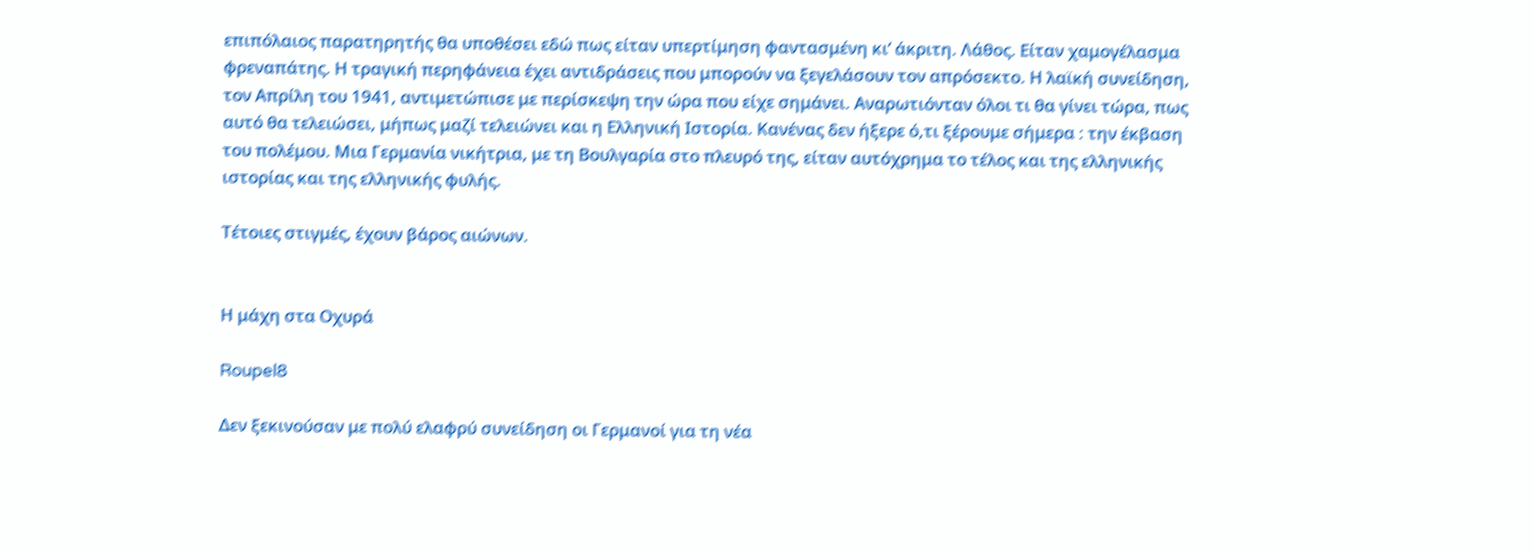επιπόλαιος παρατηρητής θα υποθέσει εδώ πως είταν υπερτίμηση φαντασμένη κι’ άκριτη. Λάθος. Είταν χαμογέλασμα φρεναπάτης. Η τραγική περηφάνεια έχει αντιδράσεις που μπορούν να ξεγελάσουν τον απρόσεκτο. Η λαϊκή συνείδηση, τον Απρίλη του 1941, αντιμετώπισε με περίσκεψη την ώρα που είχε σημάνει. Αναρωτιόνταν όλοι τι θα γίνει τώρα, πως αυτό θα τελειώσει, μήπως μαζί τελειώνει και η Ελληνική Ιστορία. Κανένας δεν ήξερε ό,τι ξέρουμε σήμερα : την έκβαση του πολέμου. Μια Γερμανία νικήτρια, με τη Βουλγαρία στο πλευρό της, είταν αυτόχρημα το τέλος και της ελληνικής ιστορίας και της ελληνικής φυλής.

Τέτοιες στιγμές, έχουν βάρος αιώνων.


Η μάχη στα Οχυρά

Roupel8

Δεν ξεκινούσαν με πολύ ελαφρύ συνείδηση οι Γερμανοί για τη νέα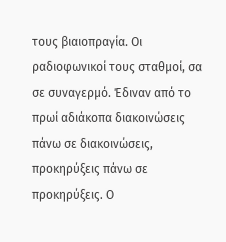τους βιαιοπραγία. Οι ραδιοφωνικοί τους σταθμοί, σα σε συναγερμό. Έδιναν από το πρωί αδιάκοπα διακοινώσεις πάνω σε διακοινώσεις, προκηρύξεις πάνω σε προκηρύξεις. Ο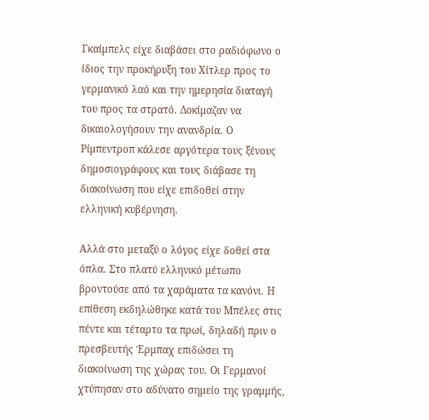Γκαίμπελς είχε διαβάσει στο ραδιόφωνο ο ίδιος την προκήρυξη του Χίτλερ προς το γερμανικό λαό και την ημερησία διαταγή του προς τα στρατό. Δοκίμαζαν να δικαιολογήσουν την ανανδρία. Ο Ρίμπεντροπ κάλεσε αργότερα τους ξένους δημοσιογράφους και τους διάβασε τη διακοίνωση που είχε επιδοθεί στην ελληνική κυβέρνηση.

Αλλά στο μεταξύ ο λόγος είχε δοθεί στα όπλα. Στο πλατύ ελληνικό μέτωπο βροντούσε από τα χαράματα τα κανόνι. Η επίθεση εκδηλώθηκε κατά του Μπέλες στις πέντε και τέταρτο τα πρωί, δηλαδή πριν ο πρεσβευτής Έρμπαχ επιδώσει τη διακοίνωση της χώρας του. Οι Γερμανοί χτύπησαν στο αδύνατο σημείο της γραμμής,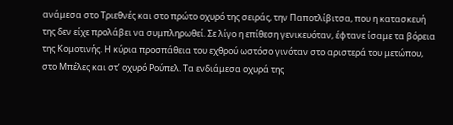ανάμεσα στο Τριεθνές και στο πρώτο οχυρό της σειράς, την Παποτλίβιτσα, που η κατασκευή της δεν είχε προλάβει να συμπληρωθεί. Σε λίγο η επίθεση γενικευόταν, έφτανε ίσαμε τα βόρεια της Κομοτινής. Η κύρια προσπάθεια του εχθρού ωστόσο γινόταν στο αριστερά του μετώπου, στο Μπέλες και στ’ οχυρό Ρούπελ. Τα ενδιάμεσα οχυρά της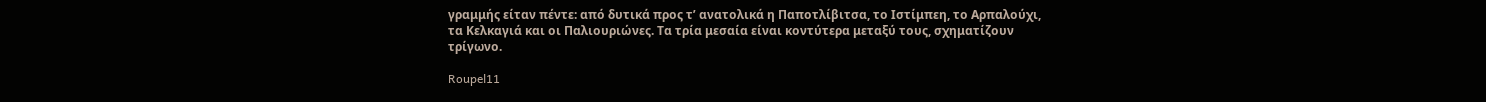γραμμής είταν πέντε: από δυτικά προς τ’ ανατολικά η Παποτλίβιτσα, το Ιστίμπεη, το Αρπαλούχι, τα Κελκαγιά και οι Παλιουριώνες. Τα τρία μεσαία είναι κοντύτερα μεταξύ τους, σχηματίζουν τρίγωνο.

Roupel11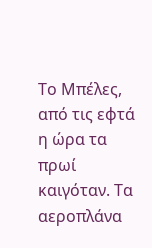Το Μπέλες, από τις εφτά η ώρα τα πρωί καιγόταν. Τα αεροπλάνα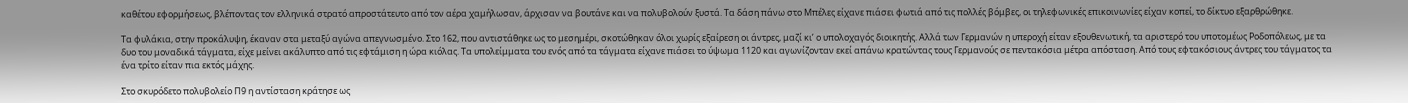καθέτου εφορμήσεως, βλέποντας τον ελληνικά στρατό απροστάτευτο από τον αέρα χαμήλωσαν, άρχισαν να βουτάνε και να πολυβολούν ξυστά. Τα δάση πάνω στο Μπέλες είχανε πιάσει φωτιά από τις πολλές βόμβες, οι τηλεφωνικές επικοινωνίες είχαν κοπεί, το δίκτυο εξαρθρώθηκε.

Τα φυλάκια, στην προκάλυψη, έκαναν στα μεταξύ αγώνα απεγνωσμένο. Στο 162, που αντιστάθηκε ως το μεσημέρι, σκοτώθηκαν όλοι χωρίς εξαίρεση οι άντρες, μαζί κι’ ο υπολοχαγός διοικητής. Αλλά των Γερμανών η υπεροχή είταν εξουθενωτική, τα αριστερό του υποτομέως Ροδοπόλεως, με τα δυο του μοναδικά τάγματα, είχε μείνει ακάλυπτο από τις εφτάμιση η ώρα κιόλας. Τα υπολείμματα του ενός από τα τάγματα είχανε πιάσει το ύψωμα 1120 και αγωνίζονταν εκεί απάνω κρατώντας τους Γερμανούς σε πεντακόσια μέτρα απόσταση. Από τους εφτακόσιους άντρες του τάγματος τα ένα τρίτο είταν πια εκτός μάχης.

Στο σκυρόδετο πολυβολείο Π9 η αντίσταση κράτησε ως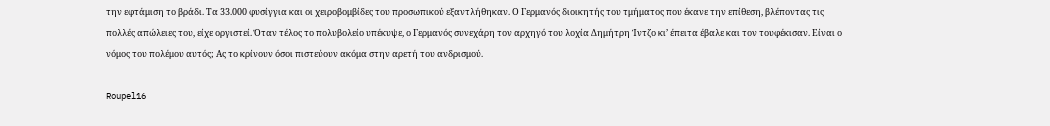την εφτάμιση το βράδι. Τα 33.000 φυσίγγια και οι χειροβομβίδες του προσωπικού εξαντλήθηκαν. Ο Γερμανός διοικητής του τμήματος που έκανε την επίθεση, βλέποντας τις πολλές απώλειες του, είχε οργιστεί. Όταν τέλος το πολυβολείο υπέκυψε, ο Γερμανός συνεχάρη τον αρχηγό του λοχία Δημήτρη Ίντζο κι’ έπειτα έβαλε και τον τουφέκισαν. Είναι ο νόμος του πολέμου αυτός; Ας το κρίνουν όσοι πιστεύουν ακόμα στην αρετή του ανδρισμού.

Roupel16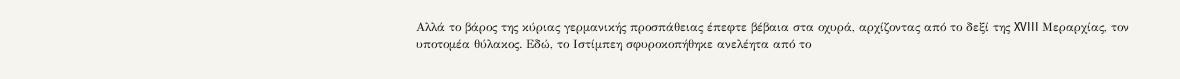Αλλά το βάρος της κύριας γερμανικής προσπάθειας έπεφτε βέβαια στα οχυρά, αρχίζοντας από το δεξί της XVIII Μεραρχίας, τον υποτομέα θύλακος. Εδώ, το Ιστίμπεη σφυροκοπήθηκε ανελέητα από το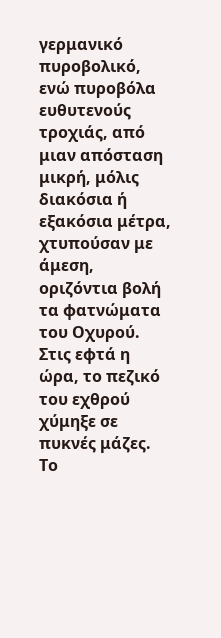γερμανικό πυροβολικό, ενώ πυροβόλα ευθυτενούς τροχιάς, από μιαν απόσταση μικρή, μόλις διακόσια ή εξακόσια μέτρα, χτυπούσαν με άμεση, οριζόντια βολή τα φατνώματα του Οχυρού. Στις εφτά η ώρα, το πεζικό του εχθρού χύμηξε σε πυκνές μάζες. Το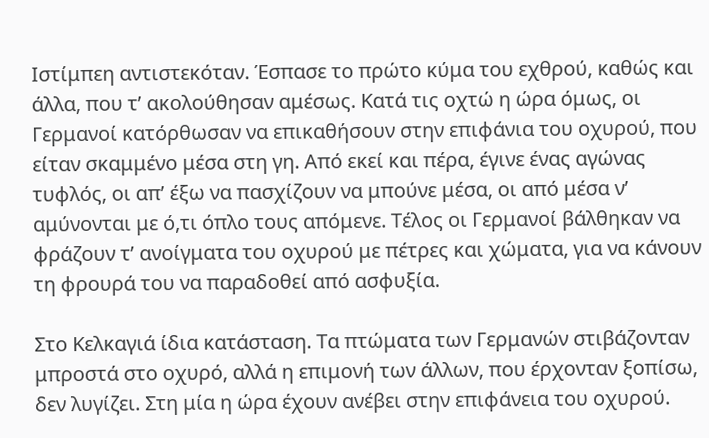Ιστίμπεη αντιστεκόταν. Έσπασε το πρώτο κύμα του εχθρού, καθώς και άλλα, που τ’ ακολούθησαν αμέσως. Κατά τις οχτώ η ώρα όμως, οι Γερμανοί κατόρθωσαν να επικαθήσουν στην επιφάνια του οχυρού, που είταν σκαμμένο μέσα στη γη. Από εκεί και πέρα, έγινε ένας αγώνας τυφλός, οι απ’ έξω να πασχίζουν να μπούνε μέσα, οι από μέσα ν’ αμύνονται με ό,τι όπλο τους απόμενε. Τέλος οι Γερμανοί βάλθηκαν να φράζουν τ’ ανοίγματα του οχυρού με πέτρες και χώματα, για να κάνουν τη φρουρά του να παραδοθεί από ασφυξία.

Στο Κελκαγιά ίδια κατάσταση. Τα πτώματα των Γερμανών στιβάζονταν μπροστά στο οχυρό, αλλά η επιμονή των άλλων, που έρχονταν ξοπίσω, δεν λυγίζει. Στη μία η ώρα έχουν ανέβει στην επιφάνεια του οχυρού.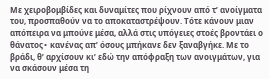Με χειροβομβίδες και δυναμίτες που ρίχνουν από τ’ ανοίγματα του, προσπαθούν να το αποκαταστρέψουν. Τότε κάνουν μιαν απόπειρα να μπούνε μέσα, αλλά στις υπόγειες στοές βροντάει ο θάνατος∙ κανένας απ’ όσους μπήκανε δεν ξαναβγήκε. Με το βράδι, θ’ αρχίσουν κι’ εδώ την απόφραξη των ανοιγμάτων, για να σκάσουν μέσα τη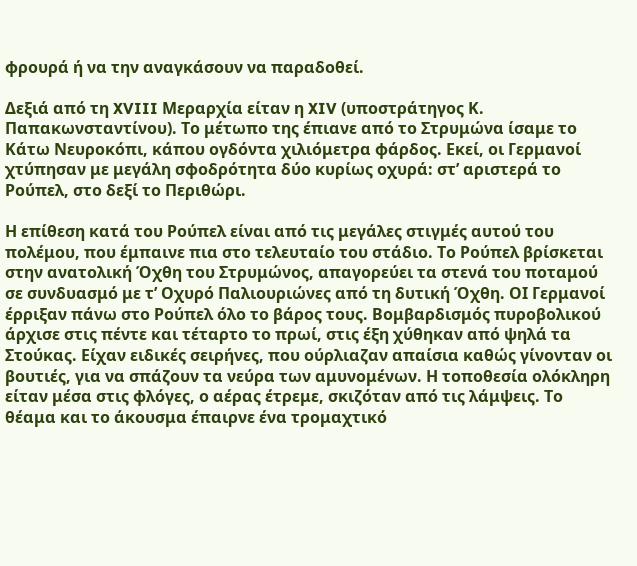φρουρά ή να την αναγκάσουν να παραδοθεί.

Δεξιά από τη XVIII Μεραρχία είταν η XIV (υποστράτηγος Κ. Παπακωνσταντίνου). Το μέτωπο της έπιανε από το Στρυμώνα ίσαμε το Κάτω Νευροκόπι, κάπου ογδόντα χιλιόμετρα φάρδος. Εκεί, οι Γερμανοί χτύπησαν με μεγάλη σφοδρότητα δύο κυρίως οχυρά: στ’ αριστερά το Ρούπελ, στο δεξί το Περιθώρι.

Η επίθεση κατά του Ρούπελ είναι από τις μεγάλες στιγμές αυτού του πολέμου, που έμπαινε πια στο τελευταίο του στάδιο. Το Ρούπελ βρίσκεται στην ανατολική Όχθη του Στρυμώνος, απαγορεύει τα στενά του ποταμού σε συνδυασμό με τ’ Οχυρό Παλιουριώνες από τη δυτική Όχθη. ΟΙ Γερμανοί έρριξαν πάνω στο Ρούπελ όλο το βάρος τους. Βομβαρδισμός πυροβολικού άρχισε στις πέντε και τέταρτο το πρωί, στις έξη χύθηκαν από ψηλά τα Στούκας. Είχαν ειδικές σειρήνες, που ούρλιαζαν απαίσια καθώς γίνονταν οι βουτιές, για να σπάζουν τα νεύρα των αμυνομένων. Η τοποθεσία ολόκληρη είταν μέσα στις φλόγες, ο αέρας έτρεμε, σκιζόταν από τις λάμψεις. Το θέαμα και το άκουσμα έπαιρνε ένα τρομαχτικό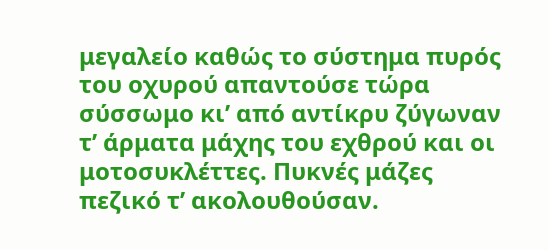μεγαλείο καθώς το σύστημα πυρός του οχυρού απαντούσε τώρα σύσσωμο κι’ από αντίκρυ ζύγωναν τ’ άρματα μάχης του εχθρού και οι μοτοσυκλέττες. Πυκνές μάζες πεζικό τ’ ακολουθούσαν.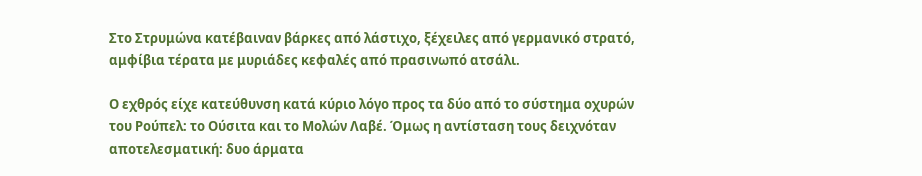Στο Στρυμώνα κατέβαιναν βάρκες από λάστιχο, ξέχειλες από γερμανικό στρατό, αμφίβια τέρατα με μυριάδες κεφαλές από πρασινωπό ατσάλι.

Ο εχθρός είχε κατεύθυνση κατά κύριο λόγο προς τα δύο από το σύστημα οχυρών του Ρούπελ: το Ούσιτα και το Μολών Λαβέ. Όμως η αντίσταση τους δειχνόταν αποτελεσματική: δυο άρματα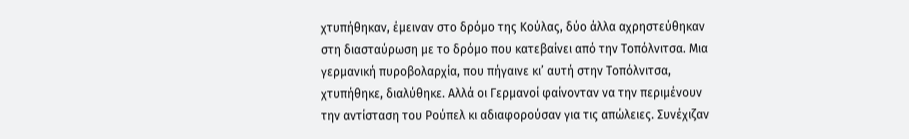χτυπήθηκαν, έμειναν στο δρόμο της Κούλας, δύο άλλα αχρηστεύθηκαν στη διασταύρωση με το δρόμο που κατεβαίνει από την Τοπόλνιτσα. Μια γερμανική πυροβολαρχία, που πήγαινε κι’ αυτή στην Τοπόλνιτσα, χτυπήθηκε, διαλύθηκε. Αλλά οι Γερμανοί φαίνονταν να την περιμένουν την αντίσταση του Ρούπελ κι αδιαφορούσαν για τις απώλειες. Συνέχιζαν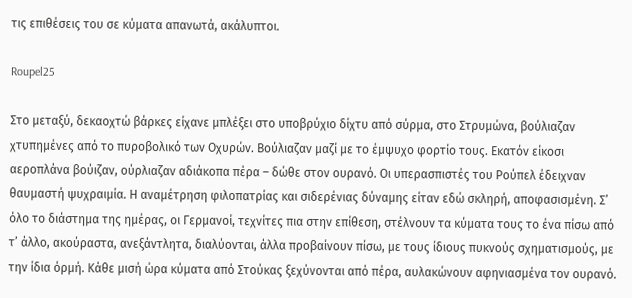τις επιθέσεις του σε κύματα απανωτά, ακάλυπτοι.

Roupel25

Στο μεταξύ, δεκαοχτώ βάρκες είχανε μπλέξει στο υποβρύχιο δίχτυ από σύρμα, στο Στρυμώνα, βούλιαζαν χτυπημένες από το πυροβολικό των Οχυρών. Βούλιαζαν μαζί με το έμψυχο φορτίο τους. Εκατόν είκοσι αεροπλάνα βούιζαν, ούρλιαζαν αδιάκοπα πέρα – δώθε στον ουρανό. Οι υπερασπιστές του Ρούπελ έδειχναν θαυμαστή ψυχραιμία. Η αναμέτρηση φιλοπατρίας και σιδερένιας δύναμης είταν εδώ σκληρή, αποφασισμένη. Σ’ όλο το διάστημα της ημέρας, οι Γερμανοί, τεχνίτες πια στην επίθεση, στέλνουν τα κύματα τους το ένα πίσω από τ’ άλλο, ακούραστα, ανεξάντλητα, διαλύονται, άλλα προβαίνουν πίσω, με τους ίδιους πυκνούς σχηματισμούς, με την ίδια όρμή. Κάθε μισή ώρα κύματα από Στούκας ξεχύνονται από πέρα, αυλακώνουν αφηνιασμένα τον ουρανό.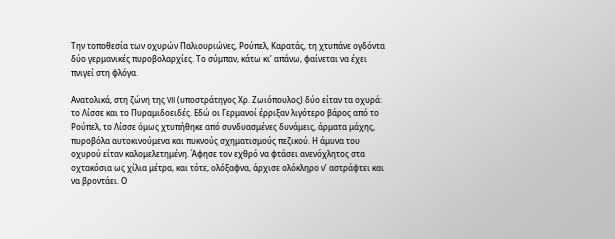Την τοποθεσία των οχυρών Παλιουριώνες, Ρούπελ, Καρατάς, τη χτυπάνε ογδόντα δύο γερμανικές πυροβολαρχίες. Το σύμπαν, κάτω κι’ απάνω, φαίνεται να έχει πνιγεί στη φλόγα.

Ανατολικά, στη ζώνη της VII (υποστράτηγος Χρ. Ζωιόπουλος) δύο είταν τα οχυρά: το Λίσσε και το Πυραμιδοειδές. Εδώ oι Γερμανοί έρριξαν λιγότερο βάρος από το Ρούπελ, το Λίσσε όμως χτυπήθηκε από συνδυασμένες δυνάμεις, άρματα μάχης, πυροβόλα αυτοκινούμενα και πυκνούς σχηματισμούς πεζικού. Η άμυνα του οχυρού είταν καλομελετημένη. Άφησε τον εχθρό να φτάσει ανενόχλητος στα οχτακόσια ως χίλια μέτρα, και τότε, ολόξαφνα, άρχισε ολόκληρο ν’ αστράφτει και να βροντάει. Ο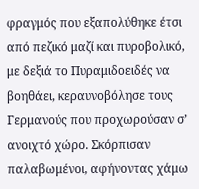φραγμός που εξαπολύθηκε έτσι από πεζικό μαζί και πυροβολικό, με δεξιά το Πυραμιδοειδές να βοηθάει, κεραυνοβόλησε τους Γερμανούς που προχωρούσαν σ’ ανοιχτό χώρο. Σκόρπισαν παλαβωμένοι, αφήνοντας χάμω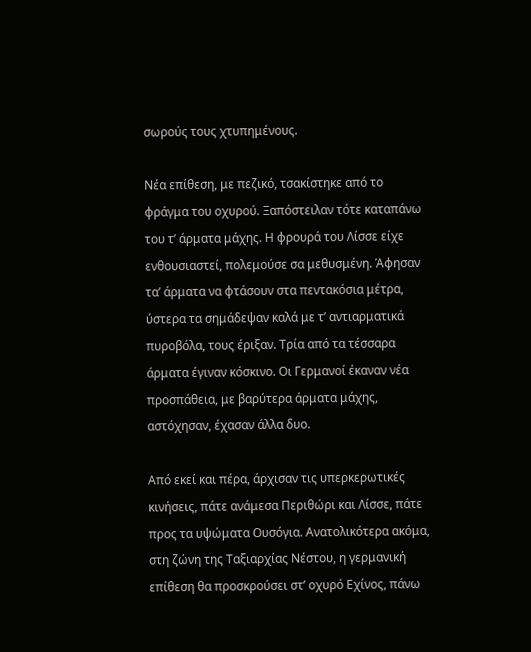σωρούς τους χτυπημένους.

Νέα επίθεση, με πεζικό, τσακίστηκε από το φράγμα του οχυρού. Ξαπόστειλαν τότε καταπάνω του τ’ άρματα μάχης. Η φρουρά του Λίσσε είχε ενθουσιαστεί, πολεμούσε σα μεθυσμένη. Άφησαν τα’ άρματα να φτάσουν στα πεντακόσια μέτρα, ύστερα τα σημάδεψαν καλά με τ’ αντιαρματικά πυροβόλα, τους έριξαν. Τρία από τα τέσσαρα άρματα έγιναν κόσκινο. Οι Γερμανοί έκαναν νέα προσπάθεια, με βαρύτερα άρματα μάχης, αστόχησαν, έχασαν άλλα δυο.

Από εκεί και πέρα, άρχισαν τις υπερκερωτικές κινήσεις, πάτε ανάμεσα Περιθώρι και Λίσσε, πάτε προς τα υψώματα Ουσόγια. Ανατολικότερα ακόμα, στη ζώνη της Ταξιαρχίας Νέστου, η γερμανική επίθεση θα προσκρούσει στ’ οχυρό Εχίνος, πάνω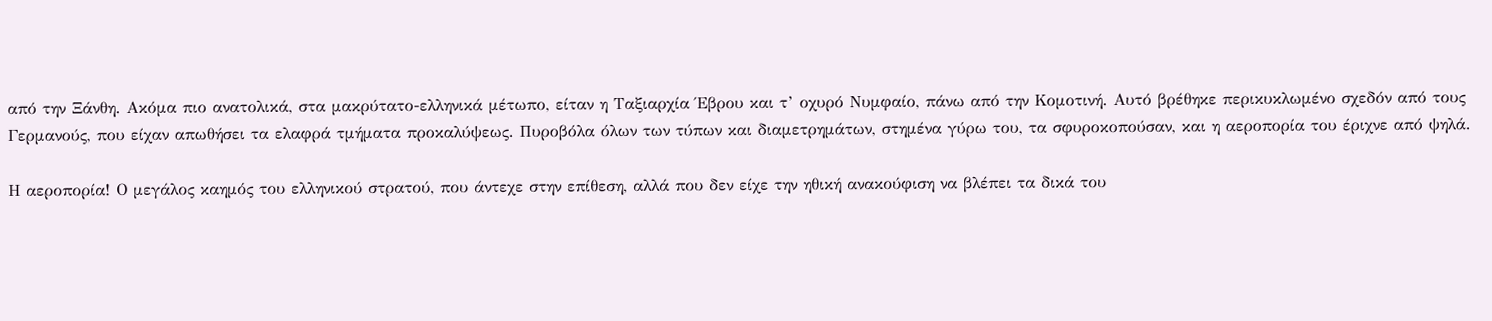από την Ξάνθη. Ακόμα πιο ανατολικά, στα μακρύτατο-ελληνικά μέτωπο, είταν η Ταξιαρχία Έβρου και τ’ οχυρό Νυμφαίο, πάνω από την Κομοτινή. Αυτό βρέθηκε περικυκλωμένο σχεδόν από τους Γερμανούς, που είχαν απωθήσει τα ελαφρά τμήματα προκαλύψεως. Πυροβόλα όλων των τύπων και διαμετρημάτων, στημένα γύρω του, τα σφυροκοπούσαν, και η αεροπορία του έριχνε από ψηλά.

Η αεροπορία! Ο μεγάλος καημός του ελληνικού στρατού, που άντεχε στην επίθεση, αλλά που δεν είχε την ηθική ανακούφιση να βλέπει τα δικά του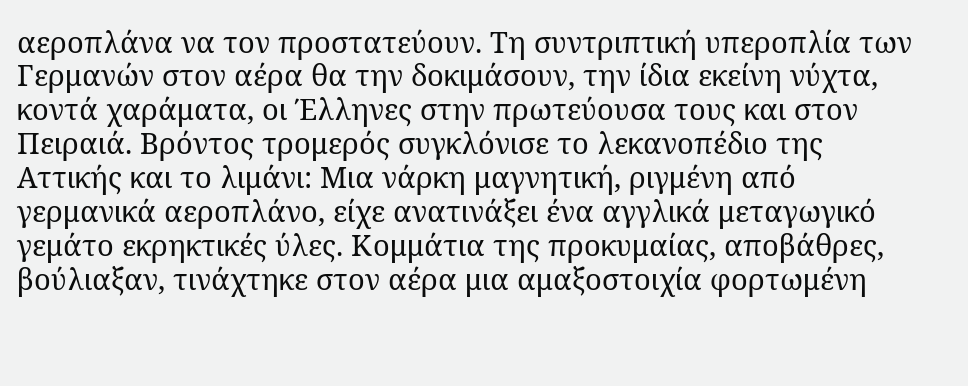αεροπλάνα να τον προστατεύουν. Τη συντριπτική υπεροπλία των Γερμανών στον αέρα θα την δοκιμάσουν, την ίδια εκείνη νύχτα, κοντά χαράματα, oι Έλληνες στην πρωτεύουσα τους και στον Πειραιά. Βρόντος τρομερός συγκλόνισε το λεκανοπέδιο της Αττικής και το λιμάνι: Μια νάρκη μαγνητική, ριγμένη από γερμανικά αεροπλάνο, είχε ανατινάξει ένα αγγλικά μεταγωγικό γεμάτο εκρηκτικές ύλες. Κομμάτια της προκυμαίας, αποβάθρες, βούλιαξαν, τινάχτηκε στον αέρα μια αμαξοστοιχία φορτωμένη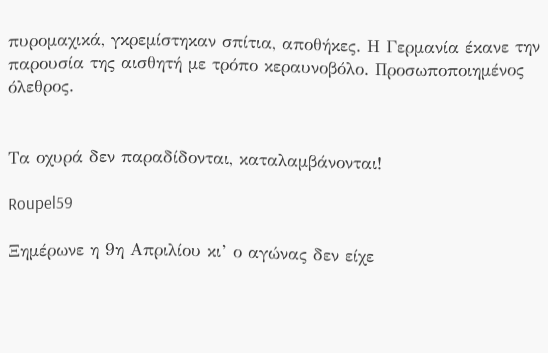πυρομαχικά, γκρεμίστηκαν σπίτια, αποθήκες. Η Γερμανία έκανε την παρουσία της αισθητή με τρόπο κεραυνοβόλο. Προσωποποιημένος όλεθρος.


Τα οχυρά δεν παραδίδονται, καταλαμβάνονται!

Roupel59

Ξημέρωνε η 9η Απριλίου κι’ ο αγώνας δεν είχε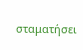σταματήσει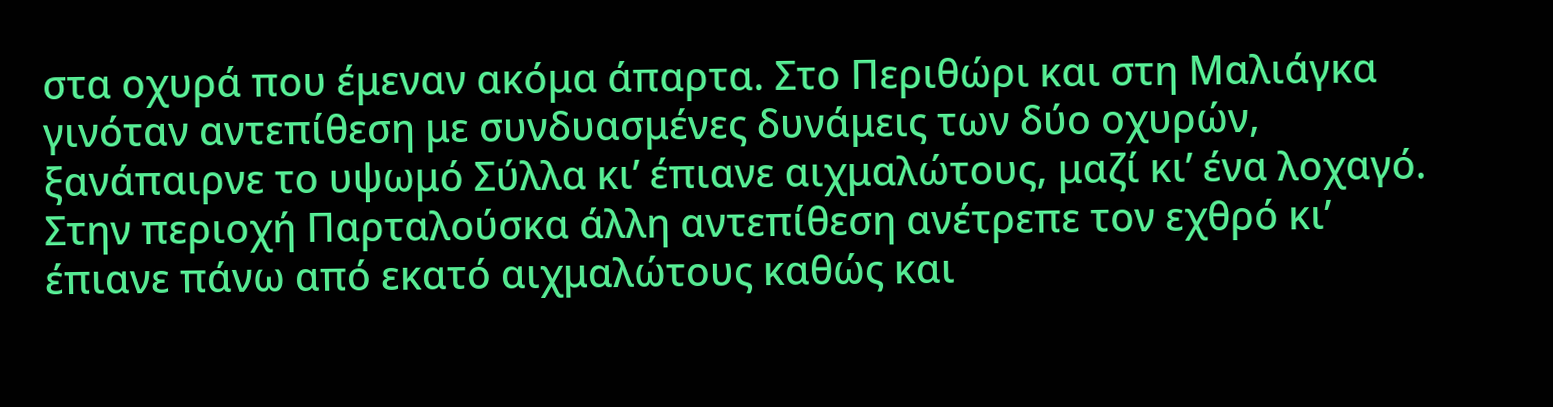στα οχυρά που έμεναν ακόμα άπαρτα. Στο Περιθώρι και στη Μαλιάγκα γινόταν αντεπίθεση με συνδυασμένες δυνάμεις των δύο οχυρών, ξανάπαιρνε το υψωμό Σύλλα κι’ έπιανε αιχμαλώτους, μαζί κι’ ένα λοχαγό. Στην περιοχή Παρταλούσκα άλλη αντεπίθεση ανέτρεπε τον εχθρό κι’ έπιανε πάνω από εκατό αιχμαλώτους καθώς και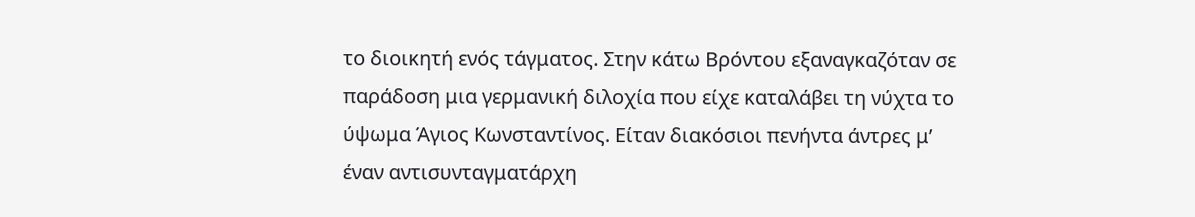το διοικητή ενός τάγματος. Στην κάτω Βρόντου εξαναγκαζόταν σε παράδοση μια γερμανική διλοχία που είχε καταλάβει τη νύχτα το ύψωμα Άγιος Κωνσταντίνος. Είταν διακόσιοι πενήντα άντρες μ’ έναν αντισυνταγματάρχη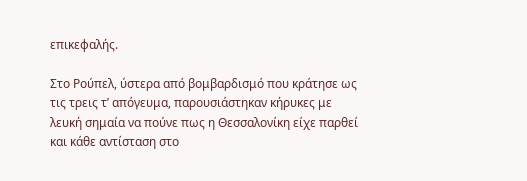επικεφαλής.

Στο Ρούπελ, ύστερα από βομβαρδισμό που κράτησε ως τις τρεις τ’ απόγευμα, παρουσιάστηκαν κήρυκες με λευκή σημαία να πούνε πως η Θεσσαλονίκη είχε παρθεί και κάθε αντίσταση στο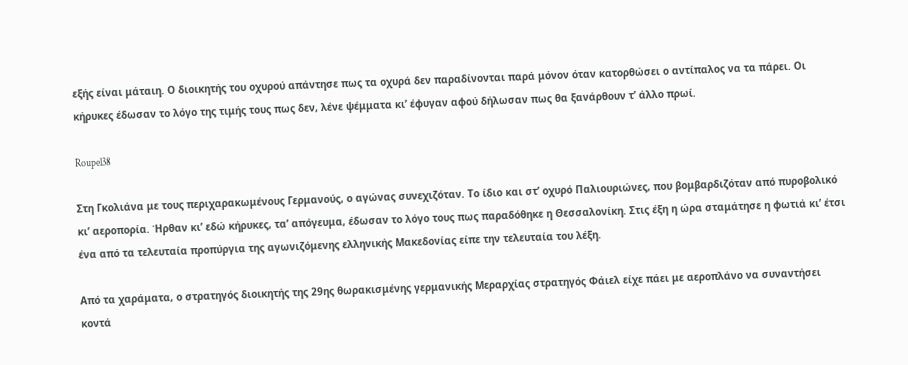εξής είναι μάταιη. Ο διοικητής του οχυρού απάντησε πως τα οχυρά δεν παραδίνονται παρά μόνον όταν κατορθώσει ο αντίπαλος να τα πάρει. Oι κήρυκες έδωσαν το λόγο της τιμής τους πως δεν, λένε ψέμματα κι’ έφυγαν αφού δήλωσαν πως θα ξανάρθουν τ’ άλλο πρωί.

Roupel38

Στη Γκολιάνα με τους περιχαρακωμένους Γερμανούς, ο αγώνας συνεχιζόταν. Το ίδιο και στ’ οχυρό Παλιουριώνες, που βομβαρδιζόταν από πυροβολικό κι’ αεροπορία. Ήρθαν κι’ εδώ κήρυκες, τα’ απόγευμα, έδωσαν το λόγο τους πως παραδόθηκε η Θεσσαλονίκη. Στις έξη η ώρα σταμάτησε η φωτιά κι’ έτσι ένα από τα τελευταία προπύργια της αγωνιζόμενης ελληνικής Μακεδονίας είπε την τελευταία του λέξη.

Από τα χαράματα, ο στρατηγός διοικητής της 29ης θωρακισμένης γερμανικής Μεραρχίας στρατηγός Φάιελ είχε πάει με αεροπλάνο να συναντήσει κοντά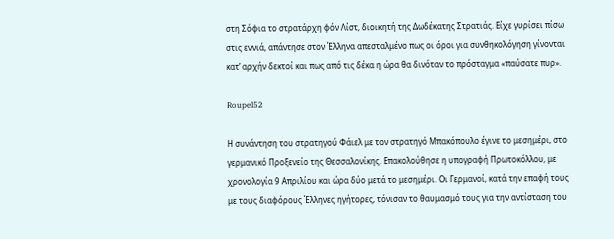στη Σόφια το στρατάρχη φόν Λίστ, διοικητή της Δωδέκατης Στρατιάς. Είχε γυρίσει πίσω στις εννιά, απάντησε στον Έλληνα απεσταλμένο πως οι όροι για συνθηκολόγηση γίνονται κατ’ αρχήν δεκτοί και πως από τις δέκα η ώρα θα δινόταν το πρόσταγμα «παύσατε πυρ».

Roupel52

Η συνάντηση του στρατηγού Φάιελ με τον στρατηγό Μπακόπουλο έγινε το μεσημέρι, στο γερμανικό Προξενείο της Θεσσαλονίκης. Επακολούθησε η υπογραφή Πρωτοκόλλου, με χρονολογία 9 Απριλίου και ώρα δύο μετά το μεσημέρι. Οι Γερμανοί, κατά την επαφή τους με τους διαφόρους Έλληνες ηγήτορες, τόνισαν το θαυμασμό τους για την αντίσταση του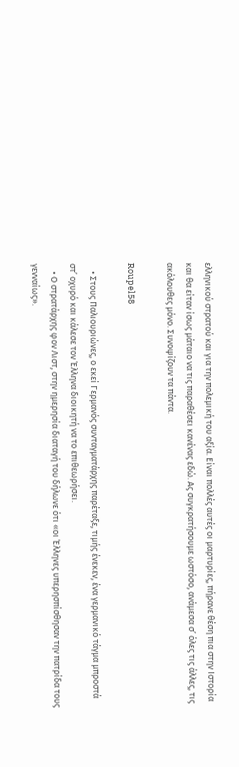ελληνικού στρατού και για την πολεμική του αξία. Είναι πολλές αυτές οι μαρτυρίες, πήρανε θέση πια στην Ιστορία και θα είταν ίσως μάταιο να τις παραθέσει κανένας εδώ. Ας συγκρατήσουμε ωστόσο, ανάμεσα σ’ όλες τις άλλες, τις ακόλουθες μόνο. Συνοψίζουν τα πάντα.

Roupel58

    • Στους Παλιουριώνες, ο εκεί Γερμανός συνταγματάρχης παρέταξε, τιμής ένεκεν, ένα γερμανικό τάγμα μπροστά στ’ οχυρό και κάλεσε τον Έλληνα διοικητή να το επιθεωρήσει.
    • Ο στρατάρχης φον Λιστ, στην ημερησία διαταγή του δήλωνε ότι «οι Έλληνες υπερησπίσθησαν την πατρίδα τους γενναίως».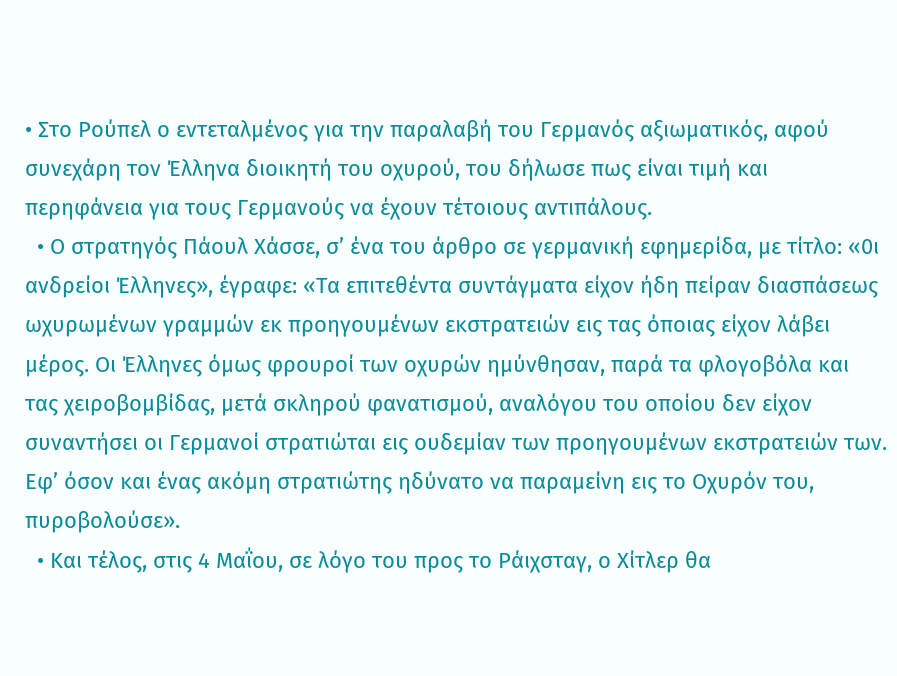• Στο Ρούπελ ο εντεταλμένος για την παραλαβή του Γερμανός αξιωματικός, αφού συνεχάρη τον Έλληνα διοικητή του οχυρού, του δήλωσε πως είναι τιμή και περηφάνεια για τους Γερμανούς να έχουν τέτοιους αντιπάλους.
  • Ο στρατηγός Πάουλ Χάσσε, σ’ ένα του άρθρο σε γερμανική εφημερίδα, με τίτλο: «0ι ανδρείοι Έλληνες», έγραφε: «Τα επιτεθέντα συντάγματα είχον ήδη πείραν διασπάσεως ωχυρωμένων γραμμών εκ προηγουμένων εκστρατειών εις τας όποιας είχον λάβει μέρος. Οι Έλληνες όμως φρουροί των οχυρών ημύνθησαν, παρά τα φλογοβόλα και τας χειροβομβίδας, μετά σκληρού φανατισμού, αναλόγου του οποίου δεν είχον συναντήσει οι Γερμανοί στρατιώται εις ουδεμίαν των προηγουμένων εκστρατειών των. Εφ’ όσον και ένας ακόμη στρατιώτης ηδύνατο να παραμείνη εις το Οχυρόν του, πυροβολούσε».
  • Και τέλος, στις 4 Μαΐου, σε λόγο του προς το Ράιχσταγ, ο Χίτλερ θα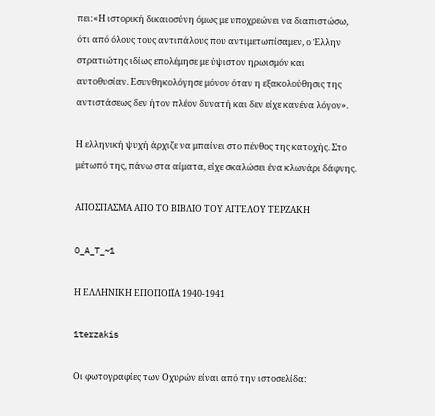πει:«Η ιστορική δικαιοσύνη όμως με υποχρεώνει να διαπιστώσω, ότι από όλους τους αντιπάλους που αντιμετωπίσαμεν, ο Έλλην στρατιώτης ιδίως επολέμησε με ύψιστον ηρωισμόν και αυτοθυσίαν. Εσυνθηκολόγησε μόνον όταν η εξακολούθησις της αντιστάσεως δεν ήτον πλέον δυνατή και δεν είχε κανένα λόγον».

Η ελληνική ψυχή άρχιζε να μπαίνει στο πένθος της κατοχής. Στο μέτωπό της, πάνω στα αίματα, είχε σκαλώσει ένα κλωνάρι δάφνης.

ΑΠΟΣΠΑΣΜΑ ΑΠΟ ΤΟ ΒΙΒΛΙΟ ΤΟΥ ΑΓΓΕΛΟΥ ΤΕΡΖΑΚΗ

O_A_T_~1

Η ΕΛΛΗΝΙΚΗ ΕΠΟΠΟΙΪΑ 1940-1941

1terzakis

Οι φωτογραφίες των Οχυρών είναι από την ιστοσελίδα: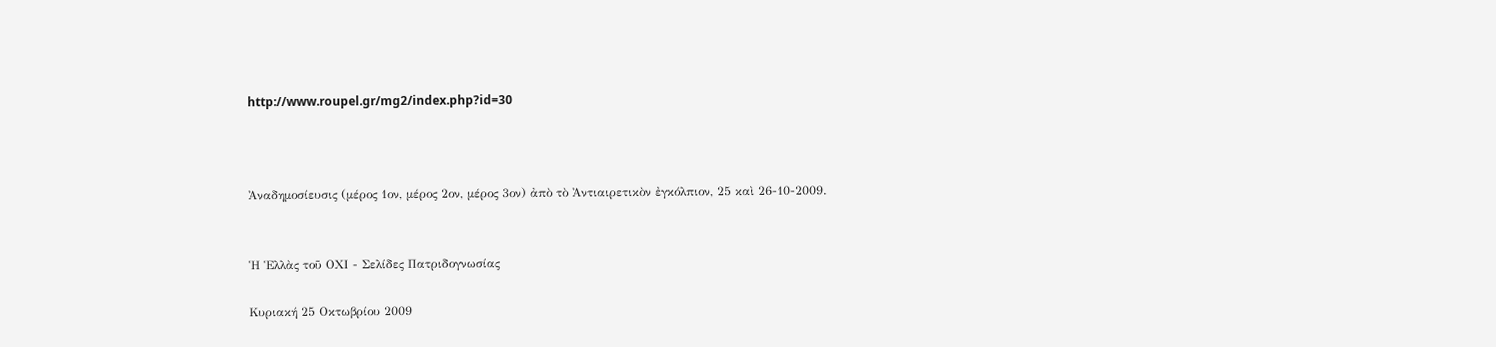http://www.roupel.gr/mg2/index.php?id=30



Ἀναδημοσίευσις (μέρος 1ον, μέρος 2ον, μέρος 3ον) ἀπὸ τὸ Ἀντιαιρετικὸν ἐγκόλπιον, 25 καὶ 26-10-2009.


Ἡ Ἑλλὰς τοῦ ΟΧΙ - Σελίδες Πατριδογνωσίας

Κυριακή 25 Οκτωβρίου 2009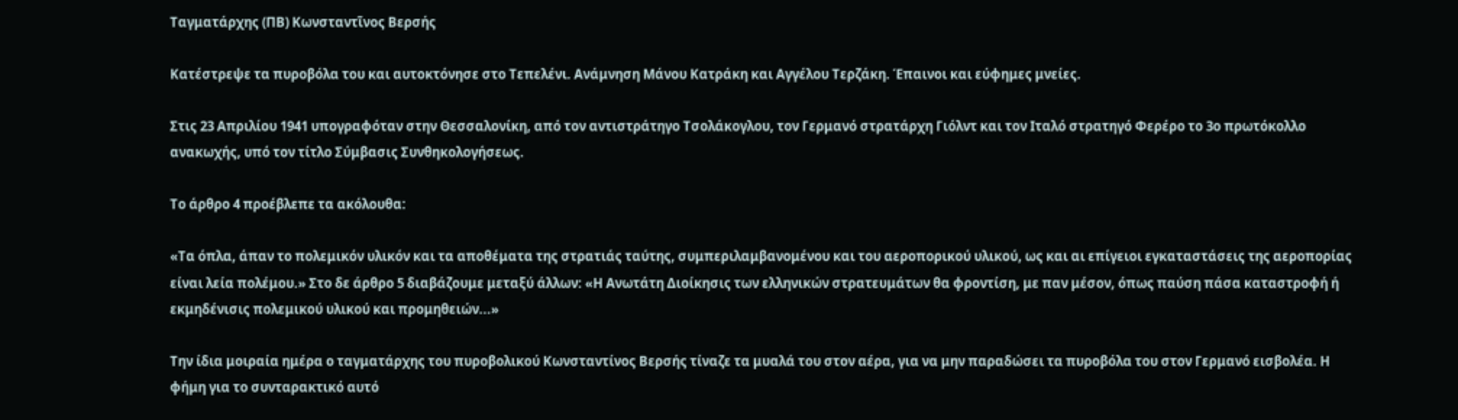Ταγματάρχης (ΠΒ) Κωνσταντῖνος Βερσής

Κατέστρεψε τα πυροβόλα του και αυτοκτόνησε στο Τεπελένι. Ανάμνηση Μάνου Κατράκη και Αγγέλου Τερζάκη. Έπαινοι και εύφημες μνείες.

Στις 23 Απριλίου 1941 υπογραφόταν στην Θεσσαλονίκη, από τον αντιστράτηγο Τσολάκογλου, τον Γερμανό στρατάρχη Γιόλντ και τον Ιταλό στρατηγό Φερέρο το 3ο πρωτόκολλο ανακωχής, υπό τον τίτλο Σύμβασις Συνθηκολογήσεως.

Το άρθρο 4 προέβλεπε τα ακόλουθα:

«Τα όπλα, άπαν το πολεμικόν υλικόν και τα αποθέματα της στρατιάς ταύτης, συμπεριλαμβανομένου και του αεροπορικού υλικού, ως και αι επίγειοι εγκαταστάσεις της αεροπορίας είναι λεία πολέμου.» Στο δε άρθρο 5 διαβάζουμε μεταξύ άλλων: «Η Ανωτάτη Διοίκησις των ελληνικών στρατευμάτων θα φροντίση, με παν μέσον, όπως παύση πάσα καταστροφή ή εκμηδένισις πολεμικού υλικού και προμηθειών...»

Την ίδια μοιραία ημέρα ο ταγματάρχης του πυροβολικού Κωνσταντίνος Βερσής τίναζε τα μυαλά του στον αέρα, για να μην παραδώσει τα πυροβόλα του στον Γερμανό εισβολέα. Η φήμη για το συνταρακτικό αυτό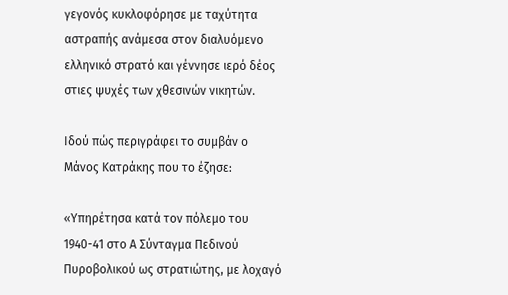γεγονός κυκλοφόρησε με ταχύτητα αστραπής ανάμεσα στον διαλυόμενο ελληνικό στρατό και γέννησε ιερό δέος στιες ψυχές των χθεσινών νικητών.

Ιδού πώς περιγράφει το συμβάν ο Μάνος Κατράκης που το έζησε:

«Υπηρέτησα κατά τον πόλεμο του 1940-41 στο Α Σύνταγμα Πεδινού Πυροβολικού ως στρατιώτης, με λοχαγό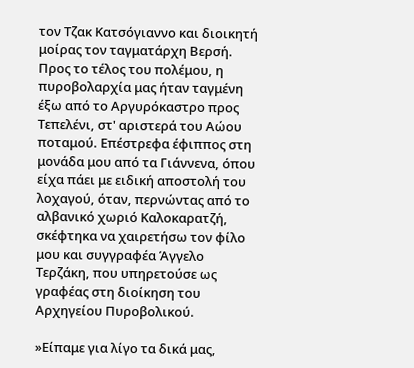τον Τζακ Κατσόγιαννο και διοικητή μοίρας τον ταγματάρχη Βερσή. Προς το τέλος του πολέμου, η πυροβολαρχία μας ήταν ταγμένη έξω από το Αργυρόκαστρο προς Τεπελένι, στ' αριστερά του Αώου ποταμού. Επέστρεφα έφιππος στη μονάδα μου από τα Γιάννενα, όπου είχα πάει με ειδική αποστολή του λοχαγού, όταν, περνώντας από το αλβανικό χωριό Καλοκαρατζή, σκέφτηκα να χαιρετήσω τον φίλο μου και συγγραφέα Άγγελο Τερζάκη, που υπηρετούσε ως γραφέας στη διοίκηση του Αρχηγείου Πυροβολικού.

»Είπαμε για λίγο τα δικά μας,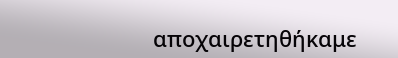αποχαιρετηθήκαμε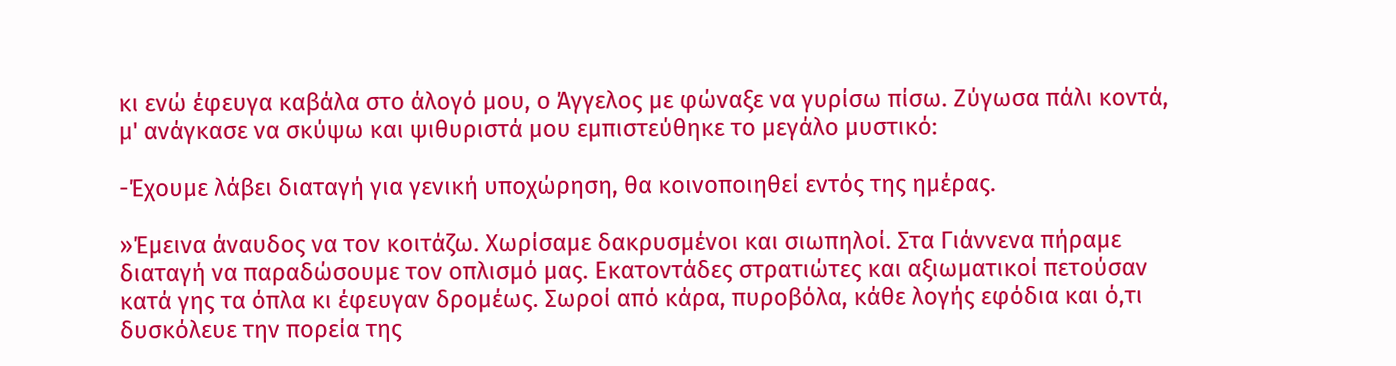κι ενώ έφευγα καβάλα στο άλογό μου, ο Άγγελος με φώναξε να γυρίσω πίσω. Ζύγωσα πάλι κοντά, μ' ανάγκασε να σκύψω και ψιθυριστά μου εμπιστεύθηκε το μεγάλο μυστικό:

-Έχουμε λάβει διαταγή για γενική υποχώρηση, θα κοινοποιηθεί εντός της ημέρας.

»Έμεινα άναυδος να τον κοιτάζω. Χωρίσαμε δακρυσμένοι και σιωπηλοί. Στα Γιάννενα πήραμε διαταγή να παραδώσουμε τον οπλισμό μας. Εκατοντάδες στρατιώτες και αξιωματικοί πετούσαν κατά γης τα όπλα κι έφευγαν δρομέως. Σωροί από κάρα, πυροβόλα, κάθε λογής εφόδια και ό,τι δυσκόλευε την πορεία της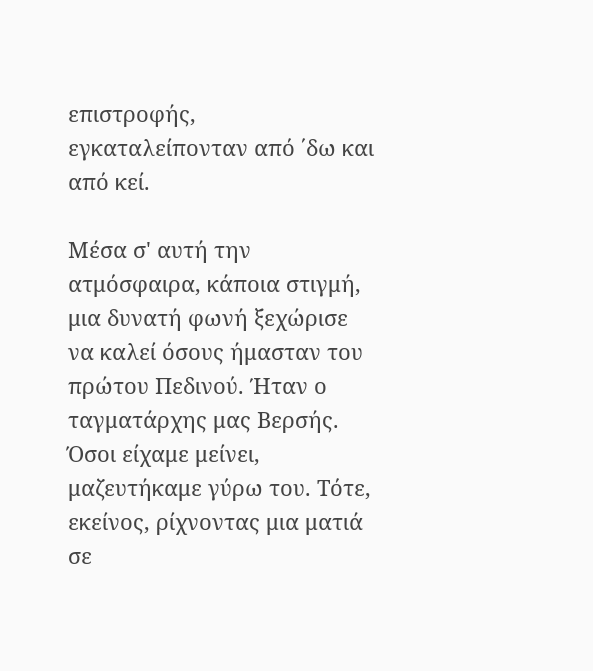επιστροφής, εγκαταλείπονταν από ΄δω και από κεί.

Μέσα σ' αυτή την ατμόσφαιρα, κάποια στιγμή, μια δυνατή φωνή ξεχώρισε να καλεί όσους ήμασταν του πρώτου Πεδινού. Ήταν ο ταγματάρχης μας Βερσής. Όσοι είχαμε μείνει, μαζευτήκαμε γύρω του. Τότε, εκείνος, ρίχνοντας μια ματιά σε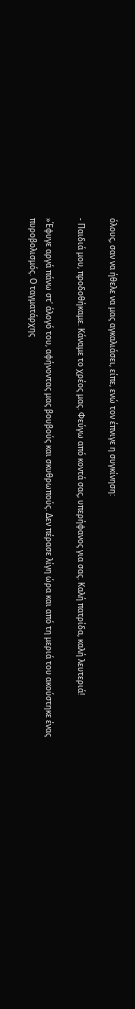όλους, σαν να ήθελε να μας αγκαλιάσει, είπε, ενώ τον έπνιγε η συγκίνηση:

- Παιδιά μου, προδοθήκαμε. Κάναμε το χρέος μας. Φεύγω από κοντά σας, υπερήφανος για σας. Καλή πατρίδα, καλή λευτεριά!

»Έφυγε αργά πάνω στ' άλογό του, αφήνοντας μας βουβούς και σκυθρωπούς. Δεν πέρασε λίγη ώρα και από τη μεριά του ακούστηκε ένας πυροβολισμός. Ο ταγματάρχης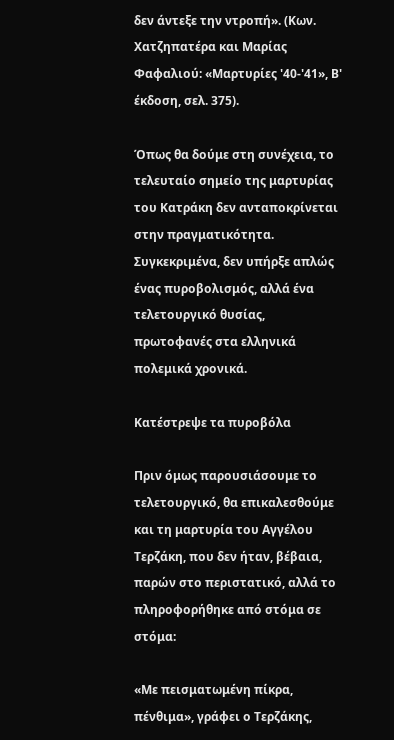δεν άντεξε την ντροπή». (Κων. Χατζηπατέρα και Μαρίας Φαφαλιού: «Μαρτυρίες '40-'41», Β' έκδοση, σελ. 375).

Όπως θα δούμε στη συνέχεια, το τελευταίο σημείο της μαρτυρίας του Κατράκη δεν ανταποκρίνεται στην πραγματικότητα. Συγκεκριμένα, δεν υπήρξε απλώς ένας πυροβολισμός, αλλά ένα τελετουργικό θυσίας, πρωτοφανές στα ελληνικά πολεμικά χρονικά.

Κατέστρεψε τα πυροβόλα

Πριν όμως παρουσιάσουμε το τελετουργικό, θα επικαλεσθούμε και τη μαρτυρία του Αγγέλου Τερζάκη, που δεν ήταν, βέβαια, παρών στο περιστατικό, αλλά το πληροφορήθηκε από στόμα σε στόμα:

«Με πεισματωμένη πίκρα, πένθιμα», γράφει ο Τερζάκης,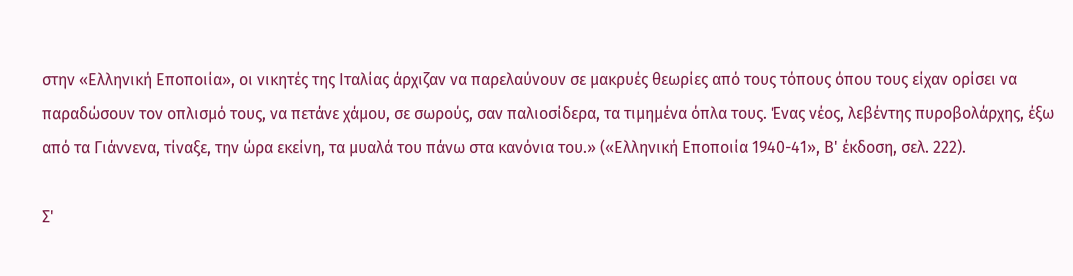στην «Ελληνική Εποποιία», οι νικητές της Ιταλίας άρχιζαν να παρελαύνουν σε μακρυές θεωρίες από τους τόπους όπου τους είχαν ορίσει να παραδώσουν τον οπλισμό τους, να πετάνε χάμου, σε σωρούς, σαν παλιοσίδερα, τα τιμημένα όπλα τους. Ένας νέος, λεβέντης πυροβολάρχης, έξω από τα Γιάννενα, τίναξε, την ώρα εκείνη, τα μυαλά του πάνω στα κανόνια του.» («Ελληνική Εποποιία 1940-41», Β' έκδοση, σελ. 222).

Σ'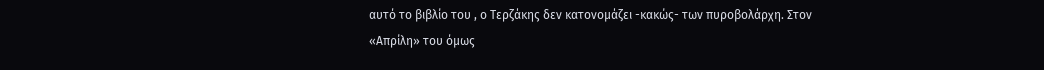αυτό το βιβλίο του , ο Τερζάκης δεν κατονομάζει -κακώς- των πυροβολάρχη. Στον «Απρίλη» του όμως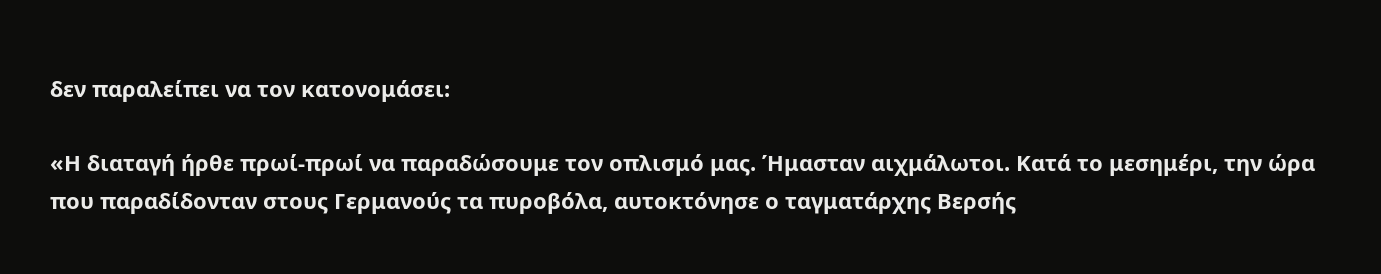δεν παραλείπει να τον κατονομάσει:

«Η διαταγή ήρθε πρωί-πρωί να παραδώσουμε τον οπλισμό μας. Ήμασταν αιχμάλωτοι. Κατά το μεσημέρι, την ώρα που παραδίδονταν στους Γερμανούς τα πυροβόλα, αυτοκτόνησε ο ταγματάρχης Βερσής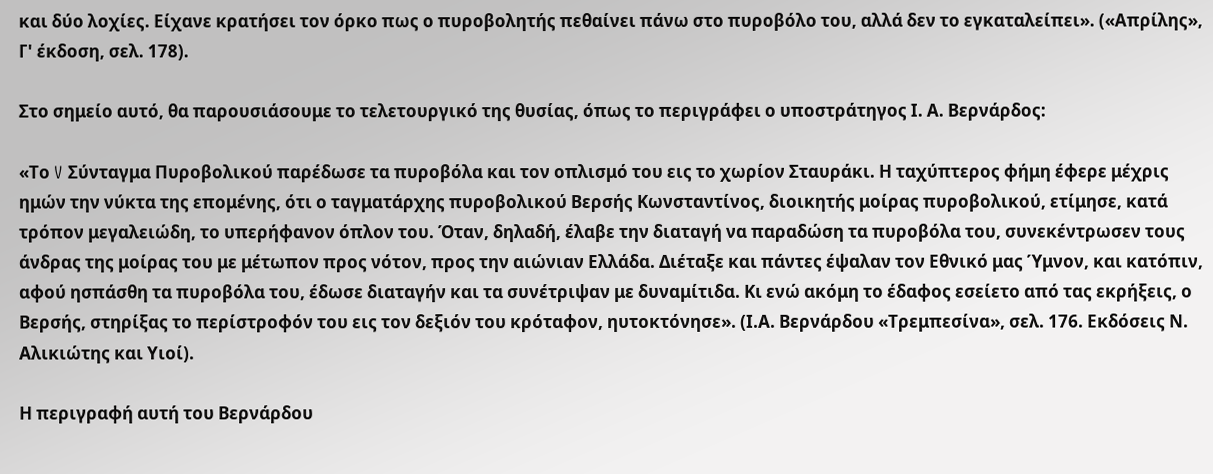και δύο λοχίες. Είχανε κρατήσει τον όρκο πως ο πυροβολητής πεθαίνει πάνω στο πυροβόλο του, αλλά δεν το εγκαταλείπει». («Απρίλης», Γ' έκδοση, σελ. 178).

Στο σημείο αυτό, θα παρουσιάσουμε το τελετουργικό της θυσίας, όπως το περιγράφει ο υποστράτηγος Ι. Α. Βερνάρδος:

«Το V Σύνταγμα Πυροβολικού παρέδωσε τα πυροβόλα και τον οπλισμό του εις το χωρίον Σταυράκι. Η ταχύπτερος φήμη έφερε μέχρις ημών την νύκτα της επομένης, ότι ο ταγματάρχης πυροβολικού Βερσής Κωνσταντίνος, διοικητής μοίρας πυροβολικού, ετίμησε, κατά τρόπον μεγαλειώδη, το υπερήφανον όπλον του. Όταν, δηλαδή, έλαβε την διαταγή να παραδώση τα πυροβόλα του, συνεκέντρωσεν τους άνδρας της μοίρας του με μέτωπον προς νότον, προς την αιώνιαν Ελλάδα. Διέταξε και πάντες έψαλαν τον Εθνικό μας Ύμνον, και κατόπιν, αφού ησπάσθη τα πυροβόλα του, έδωσε διαταγήν και τα συνέτριψαν με δυναμίτιδα. Κι ενώ ακόμη το έδαφος εσείετο από τας εκρήξεις, ο Βερσής, στηρίξας το περίστροφόν του εις τον δεξιόν του κρόταφον, ηυτοκτόνησε». (Ι.Α. Βερνάρδου «Τρεμπεσίνα», σελ. 176. Εκδόσεις Ν. Αλικιώτης και Υιοί).

Η περιγραφή αυτή του Βερνάρδου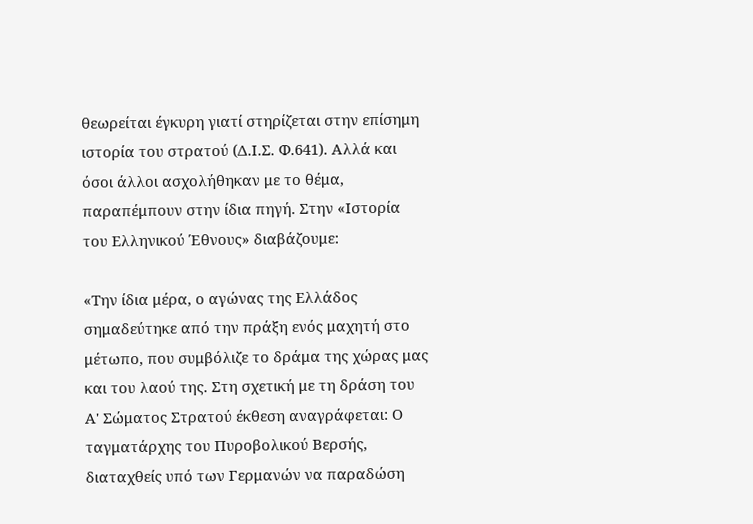θεωρείται έγκυρη γιατί στηρίζεται στην επίσημη ιστορία του στρατού (Δ.Ι.Σ. Φ.641). Αλλά και όσοι άλλοι ασχολήθηκαν με το θέμα, παραπέμπουν στην ίδια πηγή. Στην «Ιστορία του Ελληνικού Έθνους» διαβάζουμε:

«Την ίδια μέρα, ο αγώνας της Ελλάδος σημαδεύτηκε από την πράξη ενός μαχητή στο μέτωπο, που συμβόλιζε το δράμα της χώρας μας και του λαού της. Στη σχετική με τη δράση του Α' Σώματος Στρατού έκθεση αναγράφεται: Ο ταγματάρχης του Πυροβολικού Βερσής, διαταχθείς υπό των Γερμανών να παραδώση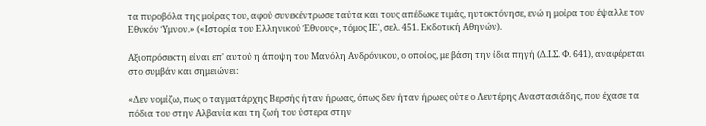τα πυροβόλα της μοίρας του, αφού συνεκέντρωσε ταύτα και τους απέδωκε τιμάς, ηυτοκτόνησε, ενώ η μοίρα του έψαλλε τον Εθνκόν Ύμνον.» («Ιστορία του Ελληνικού Έθνους», τόμος ΙΕ', σελ. 451. Εκδοτική Αθηνών).

Αξιοπρόσεκτη είναι επ' αυτού η άποψη του Μανόλη Ανδρόνικου, ο οποίος, με βάση την ίδια πηγή (Δ.Ι.Σ. Φ. 641), αναφέρεται στο συμβάν και σημειώνει:

«Δεν νομίζω, πως ο ταγματάρχης Βερσής ήταν ήρωας, όπως δεν ήταν ήρωες ούτε ο Λευτέρης Αναστασιάδης, που έχασε τα πόδια του στην Αλβανία και τη ζωή του ύστερα στην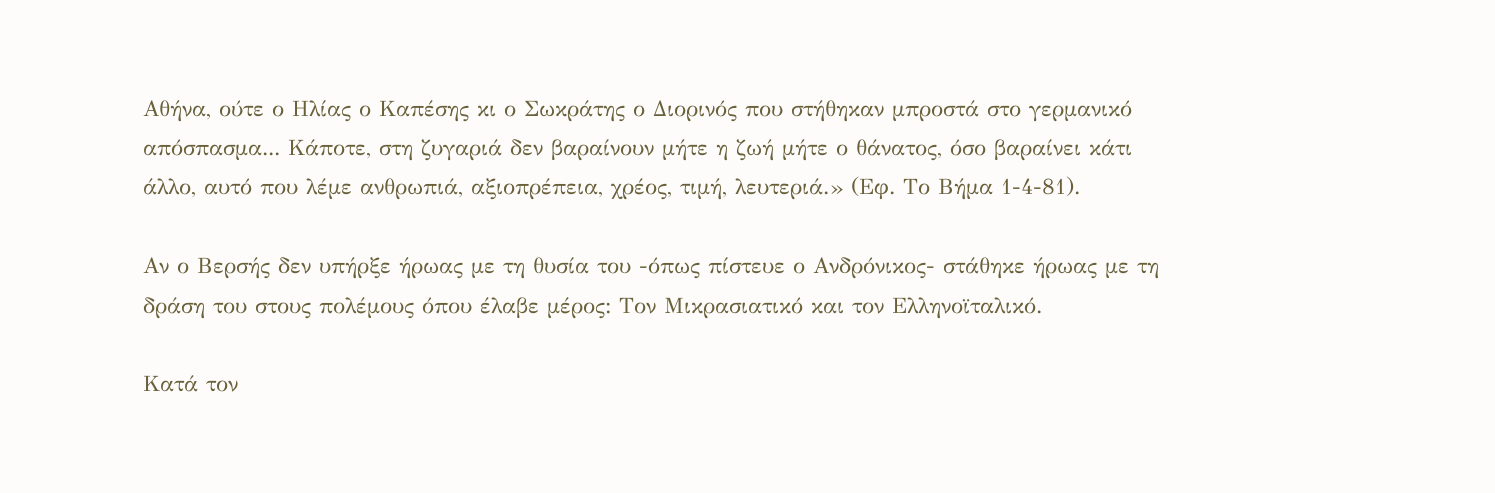Αθήνα, ούτε ο Ηλίας ο Καπέσης κι ο Σωκράτης ο Διορινός που στήθηκαν μπροστά στο γερμανικό απόσπασμα... Κάποτε, στη ζυγαριά δεν βαραίνουν μήτε η ζωή μήτε ο θάνατος, όσο βαραίνει κάτι άλλο, αυτό που λέμε ανθρωπιά, αξιοπρέπεια, χρέος, τιμή, λευτεριά.» (Εφ. Το Βήμα 1-4-81).

Αν ο Βερσής δεν υπήρξε ήρωας με τη θυσία του -όπως πίστευε ο Ανδρόνικος- στάθηκε ήρωας με τη δράση του στους πολέμους όπου έλαβε μέρος: Τον Μικρασιατικό και τον Ελληνοϊταλικό.

Κατά τον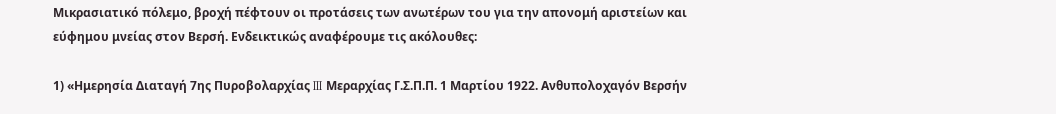Μικρασιατικό πόλεμο, βροχή πέφτουν οι προτάσεις των ανωτέρων του για την απονομή αριστείων και εύφημου μνείας στον Βερσή. Ενδεικτικώς αναφέρουμε τις ακόλουθες:

1) «Ημερησία Διαταγή 7ης Πυροβολαρχίας III Μεραρχίας Γ.Σ.Π.Π. 1 Μαρτίου 1922. Ανθυπολοχαγόν Βερσήν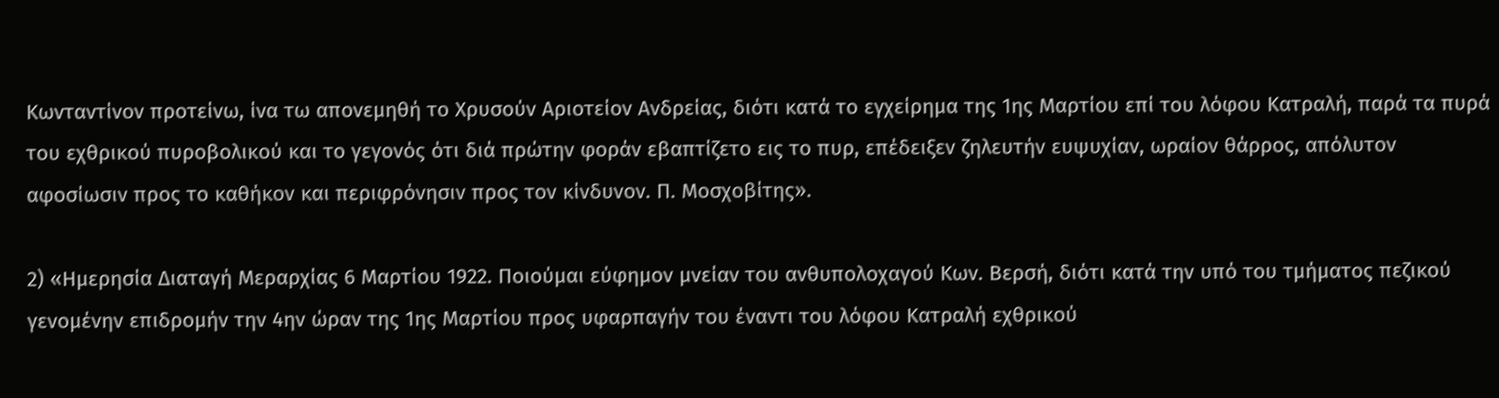Κωνταντίνον προτείνω, ίνα τω απονεμηθή το Χρυσούν Αριοτείον Ανδρείας, διότι κατά το εγχείρημα της 1ης Μαρτίου επί του λόφου Κατραλή, παρά τα πυρά του εχθρικού πυροβολικού και το γεγονός ότι διά πρώτην φοράν εβαπτίζετο εις το πυρ, επέδειξεν ζηλευτήν ευψυχίαν, ωραίον θάρρος, απόλυτον αφοσίωσιν προς το καθήκον και περιφρόνησιν προς τον κίνδυνον. Π. Μοσχοβίτης».

2) «Ημερησία Διαταγή Μεραρχίας 6 Μαρτίου 1922. Ποιούμαι εύφημον μνείαν του ανθυπολοχαγού Κων. Βερσή, διότι κατά την υπό του τμήματος πεζικού γενομένην επιδρομήν την 4ην ώραν της 1ης Μαρτίου προς υφαρπαγήν του έναντι του λόφου Κατραλή εχθρικού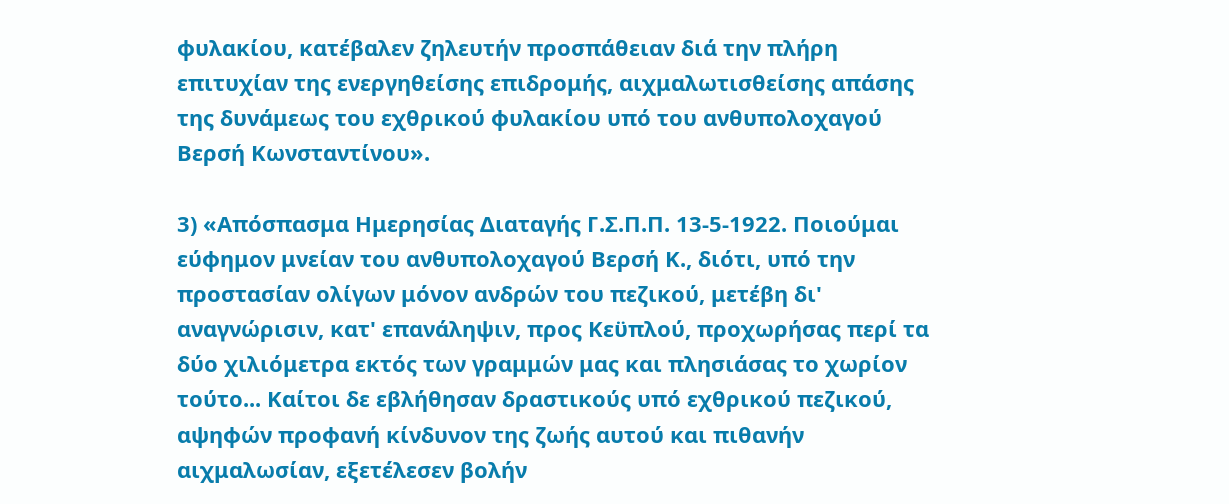φυλακίου, κατέβαλεν ζηλευτήν προσπάθειαν διά την πλήρη επιτυχίαν της ενεργηθείσης επιδρομής, αιχμαλωτισθείσης απάσης της δυνάμεως του εχθρικού φυλακίου υπό του ανθυπολοχαγού Βερσή Κωνσταντίνου».

3) «Απόσπασμα Ημερησίας Διαταγής Γ.Σ.Π.Π. 13-5-1922. Ποιούμαι εύφημον μνείαν του ανθυπολοχαγού Βερσή Κ., διότι, υπό την προστασίαν ολίγων μόνον ανδρών του πεζικού, μετέβη δι' αναγνώρισιν, κατ' επανάληψιν, προς Κεϋπλού, προχωρήσας περί τα δύο χιλιόμετρα εκτός των γραμμών μας και πλησιάσας το χωρίον τούτο... Καίτοι δε εβλήθησαν δραστικούς υπό εχθρικού πεζικού, αψηφών προφανή κίνδυνον της ζωής αυτού και πιθανήν αιχμαλωσίαν, εξετέλεσεν βολήν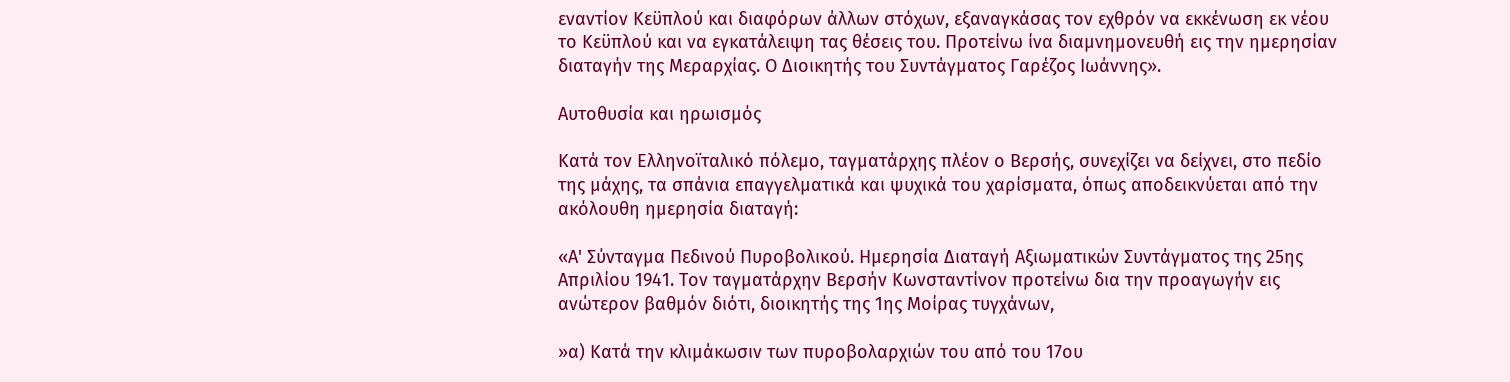εναντίον Κεϋπλού και διαφόρων άλλων στόχων, εξαναγκάσας τον εχθρόν να εκκένωση εκ νέου το Κεϋπλού και να εγκατάλειψη τας θέσεις του. Προτείνω ίνα διαμνημονευθή εις την ημερησίαν διαταγήν της Μεραρχίας. Ο Διοικητής του Συντάγματος Γαρέζος Ιωάννης».

Αυτοθυσία και ηρωισμός

Κατά τον Ελληνοϊταλικό πόλεμο, ταγματάρχης πλέον ο Βερσής, συνεχίζει να δείχνει, στο πεδίο της μάχης, τα σπάνια επαγγελματικά και ψυχικά του χαρίσματα, όπως αποδεικνύεται από την ακόλουθη ημερησία διαταγή:

«Α' Σύνταγμα Πεδινού Πυροβολικού. Ημερησία Διαταγή Αξιωματικών Συντάγματος της 25ης Απριλίου 1941. Τον ταγματάρχην Βερσήν Κωνσταντίνον προτείνω δια την προαγωγήν εις ανώτερον βαθμόν διότι, διοικητής της 1ης Μοίρας τυγχάνων,

»α) Κατά την κλιμάκωσιν των πυροβολαρχιών του από του 17ου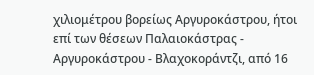χιλιομέτρου βορείως Αργυροκάστρου, ήτοι επί των θέσεων Παλαιοκάστρας - Αργυροκάστρου - Βλαχοκοράντζι, από 16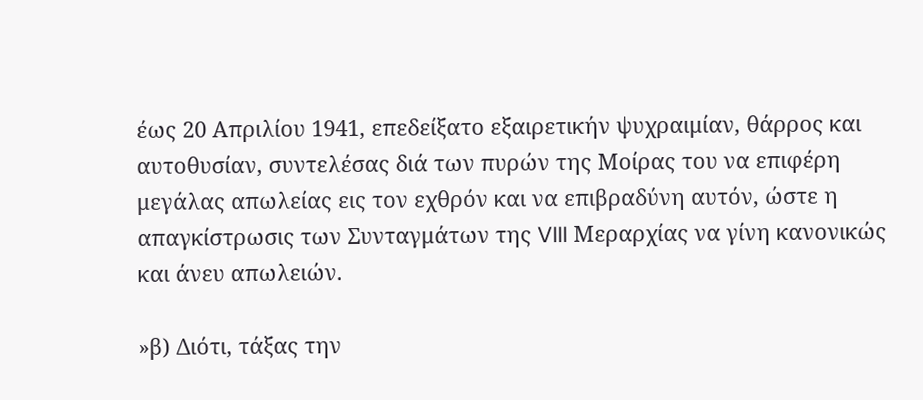έως 20 Απριλίου 1941, επεδείξατο εξαιρετικήν ψυχραιμίαν, θάρρος και αυτοθυσίαν, συντελέσας διά των πυρών της Μοίρας του να επιφέρη μεγάλας απωλείας εις τον εχθρόν και να επιβραδύνη αυτόν, ώστε η απαγκίστρωσις των Συνταγμάτων της VIII Μεραρχίας να γίνη κανονικώς και άνευ απωλειών.

»β) Διότι, τάξας την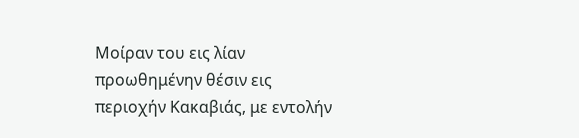Μοίραν του εις λίαν προωθημένην θέσιν εις περιοχήν Κακαβιάς, με εντολήν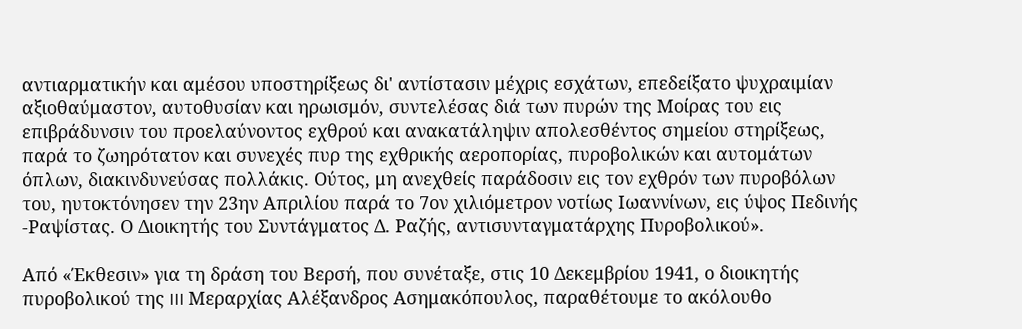αντιαρματικήν και αμέσου υποστηρίξεως δι' αντίστασιν μέχρις εσχάτων, επεδείξατο ψυχραιμίαν αξιοθαύμαστον, αυτοθυσίαν και ηρωισμόν, συντελέσας διά των πυρών της Μοίρας του εις επιβράδυνσιν του προελαύνοντος εχθρού και ανακατάληψιν απολεσθέντος σημείου στηρίξεως, παρά το ζωηρότατον και συνεχές πυρ της εχθρικής αεροπορίας, πυροβολικών και αυτομάτων όπλων, διακινδυνεύσας πολλάκις. Ούτος, μη ανεχθείς παράδοσιν εις τον εχθρόν των πυροβόλων του, ηυτοκτόνησεν την 23ην Απριλίου παρά το 7ον χιλιόμετρον νοτίως Ιωαννίνων, εις ύψος Πεδινής -Ραψίστας. Ο Διοικητής του Συντάγματος Δ. Ραζής, αντισυνταγματάρχης Πυροβολικού».

Από «Έκθεσιν» για τη δράση του Βερσή, που συνέταξε, στις 10 Δεκεμβρίου 1941, ο διοικητής πυροβολικού της III Μεραρχίας Αλέξανδρος Ασημακόπουλος, παραθέτουμε το ακόλουθο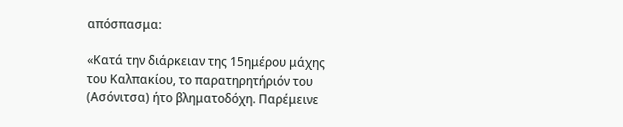απόσπασμα:

«Κατά την διάρκειαν της 15ημέρου μάχης του Καλπακίου, το παρατηρητήριόν του (Ασόνιτσα) ήτο βληματοδόχη. Παρέμεινε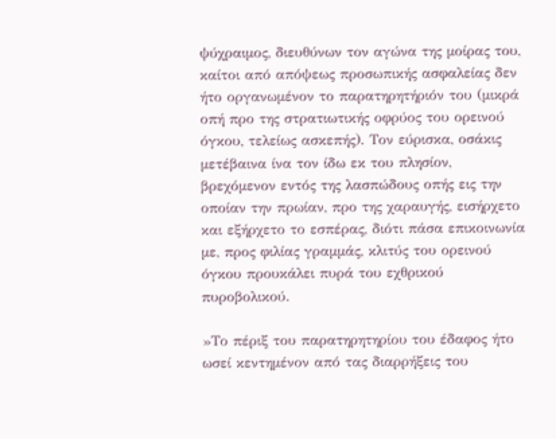ψύχραιμος, διευθύνων τον αγώνα της μοίρας του, καίτοι από απόψεως προσωπικής ασφαλείας δεν ήτο οργανωμένον το παρατηρητήριόν του (μικρά οπή προ της στρατιωτικής οφρύος του ορεινού όγκου, τελείως ασκεπής). Τον εύρισκα, οσάκις μετέβαινα ίνα τον ίδω εκ του πλησίον, βρεχόμενον εντός της λασπώδους οπής εις την οποίαν την πρωίαν, προ της χαραυγής, εισήρχετο και εξήρχετο το εσπέρας, διότι πάσα επικοινωνία με, προς φιλίας γραμμάς, κλιτύς του ορεινού όγκου προυκάλει πυρά του εχθρικού πυροβολικού.

»Το πέριξ του παρατηρητηρίου του έδαφος ήτο ωσεί κεντημένον από τας διαρρήξεις του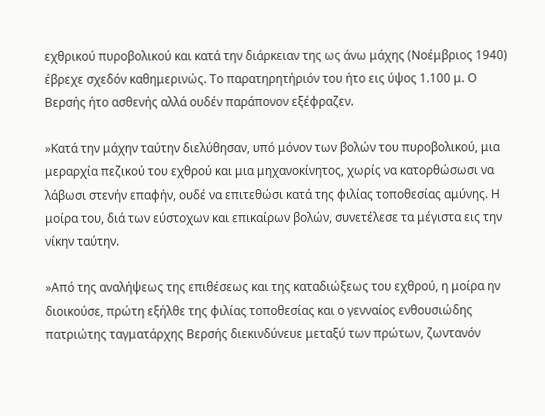εχθρικού πυροβολικού και κατά την διάρκειαν της ως άνω μάχης (Νοέμβριος 1940) έβρεχε σχεδόν καθημερινώς. Το παρατηρητήριόν του ήτο εις ύψος 1.100 μ. Ο Βερσής ήτο ασθενής αλλά ουδέν παράπονον εξέφραζεν.

»Κατά την μάχην ταύτην διελύθησαν, υπό μόνον των βολών του πυροβολικού, μια μεραρχία πεζικού του εχθρού και μια μηχανοκίνητος, χωρίς να κατορθώσωσι να λάβωσι στενήν επαφήν, ουδέ να επιτεθώσι κατά της φιλίας τοποθεσίας αμύνης. Η μοίρα του, διά των εύστοχων και επικαίρων βολών, συνετέλεσε τα μέγιστα εις την νίκην ταύτην.

»Από της αναλήψεως της επιθέσεως και της καταδιώξεως του εχθρού, η μοίρα ην διοικούσε, πρώτη εξήλθε της φιλίας τοποθεσίας και ο γενναίος ενθουσιώδης πατριώτης ταγματάρχης Βερσής διεκινδύνευε μεταξύ των πρώτων, ζωντανόν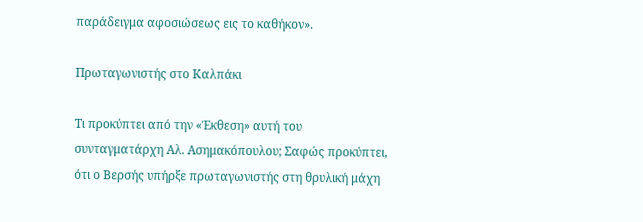παράδειγμα αφοσιώσεως εις το καθήκον».

Πρωταγωνιστής στο Καλπάκι

Τι προκύπτει από την «Έκθεση» αυτή του συνταγματάρχη Αλ. Ασημακόπουλου; Σαφώς προκύπτει, ότι ο Βερσής υπήρξε πρωταγωνιστής στη θρυλική μάχη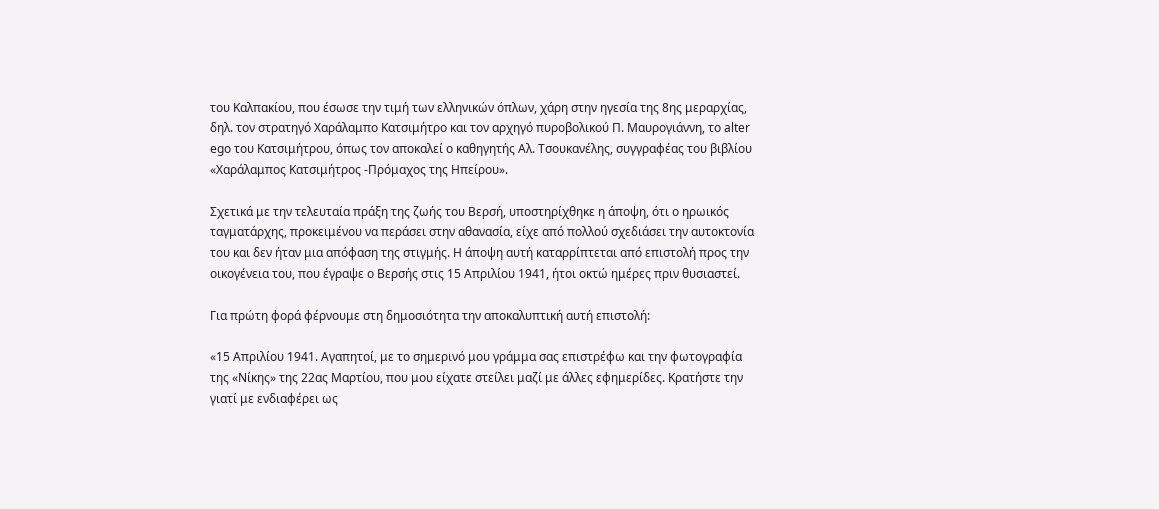του Καλπακίου, που έσωσε την τιμή των ελληνικών όπλων, χάρη στην ηγεσία της 8ης μεραρχίας, δηλ. τον στρατηγό Χαράλαμπο Κατσιμήτρο και τον αρχηγό πυροβολικού Π. Μαυρογιάννη, το alter ego του Κατσιμήτρου, όπως τον αποκαλεί ο καθηγητής Αλ. Τσουκανέλης, συγγραφέας του βιβλίου «Χαράλαμπος Κατσιμήτρος -Πρόμαχος της Ηπείρου».

Σχετικά με την τελευταία πράξη της ζωής του Βερσή, υποστηρίχθηκε η άποψη, ότι ο ηρωικός ταγματάρχης, προκειμένου να περάσει στην αθανασία, είχε από πολλού σχεδιάσει την αυτοκτονία του και δεν ήταν μια απόφαση της στιγμής. Η άποψη αυτή καταρρίπτεται από επιστολή προς την οικογένεια του, που έγραψε ο Βερσής στις 15 Απριλίου 1941, ήτοι οκτώ ημέρες πριν θυσιαστεί.

Για πρώτη φορά φέρνουμε στη δημοσιότητα την αποκαλυπτική αυτή επιστολή:

«15 Απριλίου 1941. Αγαπητοί, με το σημερινό μου γράμμα σας επιστρέφω και την φωτογραφία της «Νίκης» της 22ας Μαρτίου, που μου είχατε στείλει μαζί με άλλες εφημερίδες. Κρατήστε την γιατί με ενδιαφέρει ως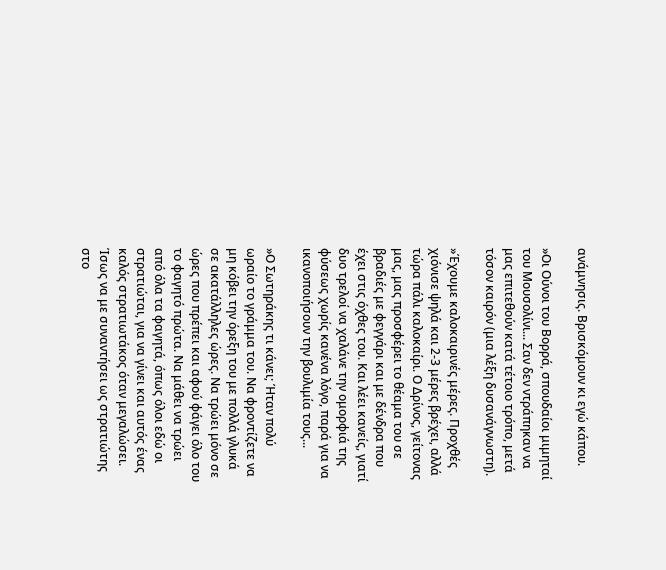ανάμνησις. Βρισκόμουν κι εγώ κάπου.

»Οι Ούνοι του Βορρά, σπουδαίοι μιμηταί του Μουσολίνι... Σαν δεν ντράπηκαν να μας επιτεθούν κατά τέτοιο τρόπο, μετά τόσον καιρόν (μια λέξη δυσανάγνωστη).

»Έχουμε καλοκαιρινές μέρες. Προχθές χιόνισε ψηλά και 2-3 μέρες βρέχει, αλλά τώρα πάλι καλοκαίρι. Ο Δρίνος, γείτονας μας, μας προσφέρει το θέαμα του σε βραδιές με φεγγάρι και με δένδρα που έχει στις όχθες του. Και λέει κανείς, γιατί δυο τρελοί να χαλάνε την ομορφιά της φύσεως χωρίς κανένα λόγο, παρά για να ικανοποιήσουν την βουλιμία τους...

»Ο Σωτηράκης τι κάνει; Ήταν πολύ ωραίο το γράμμα του. Να φροντίζετε να μη κόβει την όρεξη του με πολλά γλυκά σε ακατάλληλες ώρες. Να τρώει μόνο σε ώρες που πρέπει και αφού φάγει όλο του το φαγητό πρώτα. Να μάθει να τρώει από όλα τα φαγητά, όπως όλοι εδώ οι στρατιώται, για να γίνει και αυτός ένας καλός στρατιωτάκος όταν μεγαλώσει. Ίσως να με συναντήσει ως στρατιώτης στο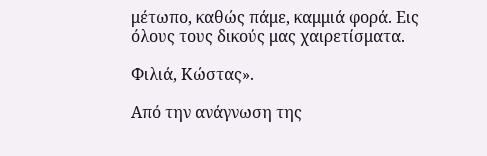μέτωπο, καθώς πάμε, καμμιά φορά. Εις όλους τους δικούς μας χαιρετίσματα.

Φιλιά, Κώστας».

Από την ανάγνωση της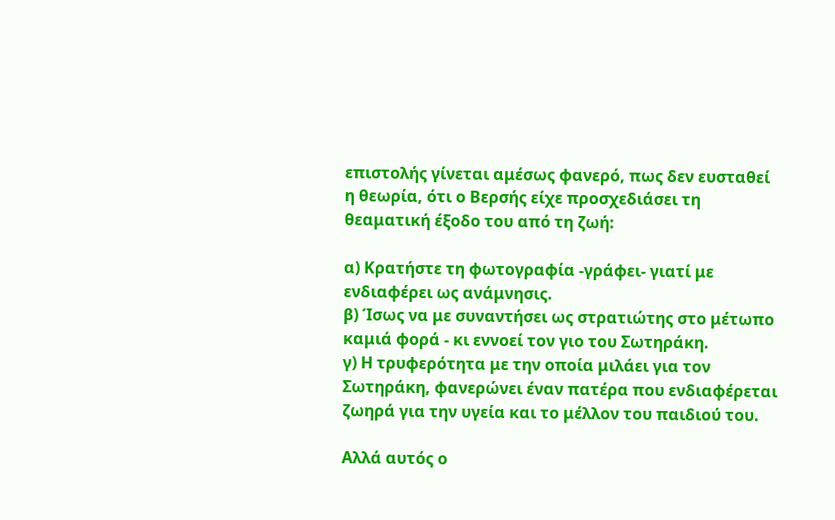επιστολής γίνεται αμέσως φανερό, πως δεν ευσταθεί η θεωρία, ότι ο Βερσής είχε προσχεδιάσει τη θεαματική έξοδο του από τη ζωή:

α) Κρατήστε τη φωτογραφία -γράφει- γιατί με ενδιαφέρει ως ανάμνησις.
β) Ίσως να με συναντήσει ως στρατιώτης στο μέτωπο καμιά φορά - κι εννοεί τον γιο του Σωτηράκη.
γ) Η τρυφερότητα με την οποία μιλάει για τον Σωτηράκη, φανερώνει έναν πατέρα που ενδιαφέρεται ζωηρά για την υγεία και το μέλλον του παιδιού του.

Αλλά αυτός ο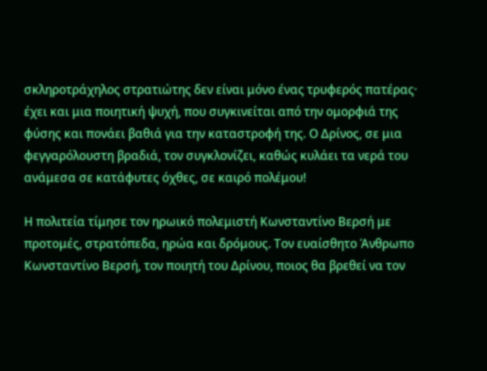σκληροτράχηλος στρατιώτης δεν είναι μόνο ένας τρυφερός πατέρας· έχει και μια ποιητική ψυχή, που συγκινείται από την ομορφιά της φύσης και πονάει βαθιά για την καταστροφή της. Ο Δρίνος, σε μια φεγγαρόλουστη βραδιά, τον συγκλονίζει, καθώς κυλάει τα νερά του ανάμεσα σε κατάφυτες όχθες, σε καιρό πολέμου!

Η πολιτεία τίμησε τον ηρωικό πολεμιστή Κωνσταντίνο Βερσή με προτομές, στρατόπεδα, ηρώα και δρόμους. Τον ευαίσθητο Άνθρωπο Κωνσταντίνο Βερσή, τον ποιητή του Δρίνου, ποιος θα βρεθεί να τον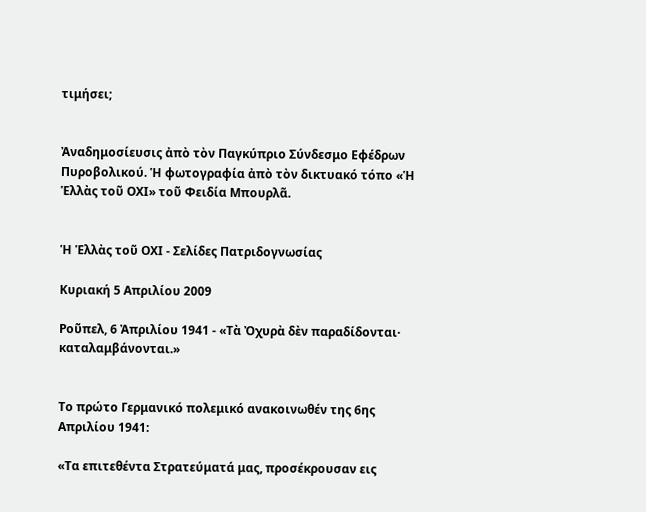τιμήσει;


Ἀναδημοσίευσις ἀπὸ τὸν Παγκύπριο Σύνδεσμο Εφέδρων Πυροβολικού. Ἡ φωτογραφία ἀπὸ τὸν δικτυακό τόπο «Ἡ Ἑλλὰς τοῦ ΟΧΙ» τοῦ Φειδία Μπουρλᾶ.


Ἡ Ἑλλὰς τοῦ ΟΧΙ - Σελίδες Πατριδογνωσίας

Κυριακή 5 Απριλίου 2009

Ροῦπελ, 6 Ἀπριλίου 1941 - «Τὰ Ὀχυρὰ δὲν παραδίδονται· καταλαμβάνονται.»


Το πρώτο Γερμανικό πολεμικό ανακοινωθέν της 6ης Απριλίου 1941:

«Τα επιτεθέντα Στρατεύματά μας, προσέκρουσαν εις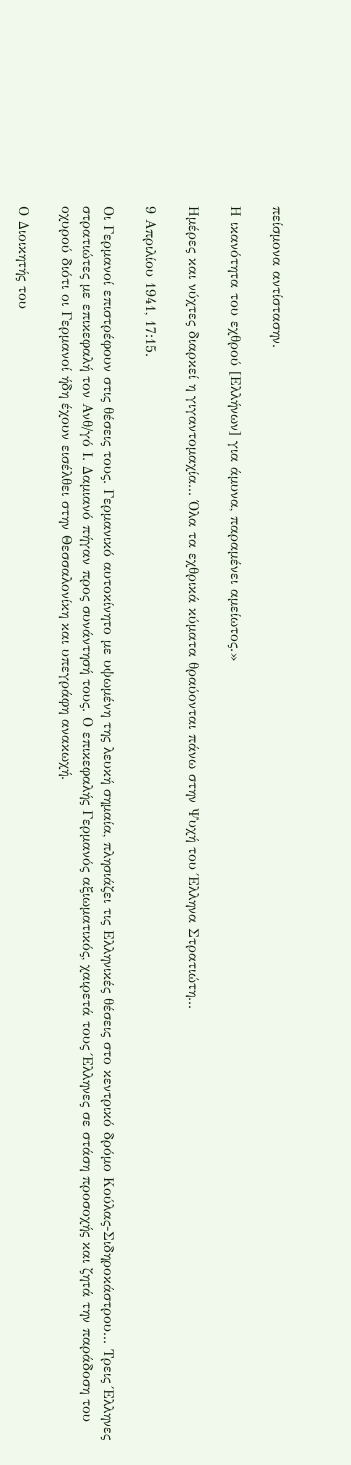πείσμονα αντίστασην.

Η ικανότητα του εχθρού [Ελλήνων] για άμυνα, παραμένει αμείωτος.»

Ημέρες και νύχτες διαρκεί η γιγαντομαχία... Όλα τα εχθρικά κύματα θραύονται πάνω στην Ψυχή του Έλληνα Στρατιώτη...

9 Απριλίου 1941, 17:15.

Οι Γερμανοί επιστρέφουν στις θέσεις τους. Γερμανικό αυτοκίνητο με υψωμένη της λευκή σημαία, πλησιάζει τις Ελληνικές θέσεις στο κεντρικό δρόμο Κούλας-Σιδηροκάστρου... Τρεις Έλληνες στρατιώτες με επικεφαλή τον Ανθ/γό Ι. Δαμιανό πήγαν προς συνάντησή τους. Ο επικεφαλής Γερμανός αξιωματικός, χαιρετά τους Έλληνες σε στάση προσοχής και ζητά την παράδοση του οχυρού διότι οι Γερμανοί ήδη έχουν εισέλθει στην Θεσσαλονίκη και υπεγράφη ανακωχή.

Ο Διοικητής του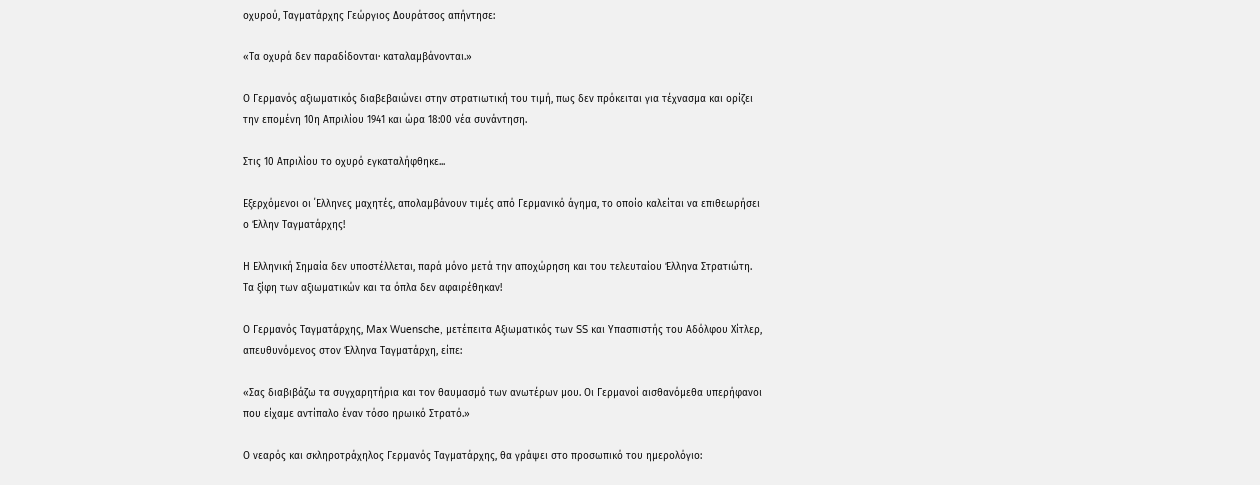οχυρού, Ταγματάρχης Γεώργιος Δουράτσος απήντησε:

«Τα οχυρά δεν παραδίδονται· καταλαμβάνονται.»

Ο Γερμανός αξιωματικός διαβεβαιώνει στην στρατιωτική του τιμή, πως δεν πρόκειται για τέχνασμα και ορίζει την επομένη 10η Απριλίου 1941 και ώρα 18:00 νέα συνάντηση.

Στις 10 Απριλίου το οχυρό εγκαταλήφθηκε...

Εξερχόμενοι οι ΄Ελληνες μαχητές, απολαμβάνουν τιμές από Γερμανικό άγημα, το οποίο καλείται να επιθεωρήσει ο Έλλην Ταγματάρχης!

Η Ελληνική Σημαία δεν υποστέλλεται, παρά μόνο μετά την αποχώρηση και του τελευταίου Έλληνα Στρατιώτη. Τα ξίφη των αξιωματικών και τα όπλα δεν αφαιρέθηκαν!

Ο Γερμανός Ταγματάρχης, Max Wuensche, μετέπειτα Αξιωματικός των SS και Υπασπιστής του Αδόλφου Χίτλερ, απευθυνόμενος στον Έλληνα Ταγματάρχη, είπε:

«Σας διαβιβάζω τα συγχαρητήρια και τον θαυμασμό των ανωτέρων μου. Οι Γερμανοί αισθανόμεθα υπερήφανοι που είχαμε αντίπαλο έναν τόσο ηρωικό Στρατό.»

Ο νεαρός και σκληροτράχηλος Γερμανός Ταγματάρχης, θα γράψει στο προσωπικό του ημερολόγιο: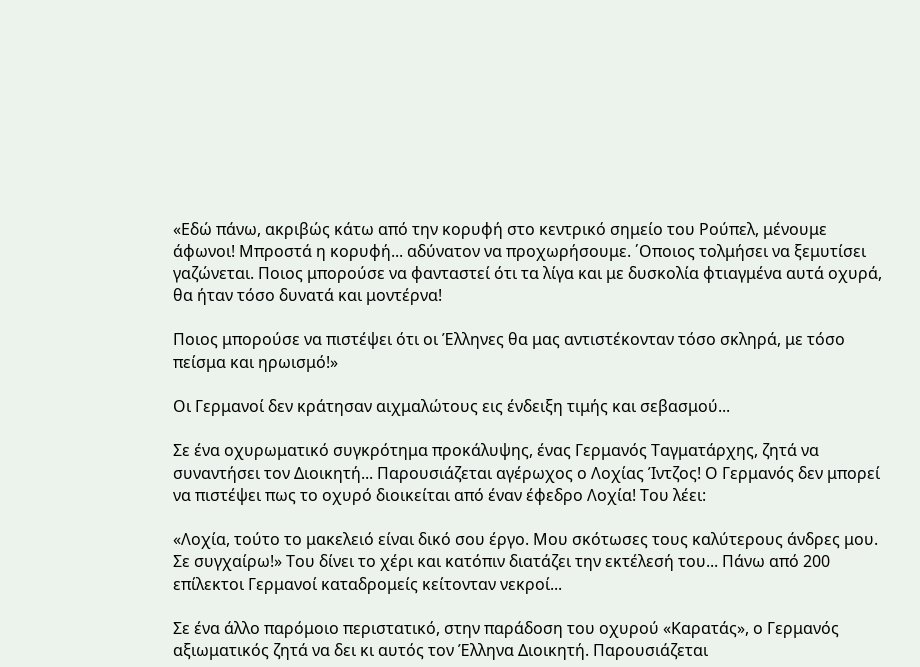«Εδώ πάνω, ακριβώς κάτω από την κορυφή στο κεντρικό σημείο του Ρούπελ, μένουμε άφωνοι! Μπροστά η κορυφή... αδύνατον να προχωρήσουμε. ΄Οποιος τολμήσει να ξεμυτίσει γαζώνεται. Ποιος μπορούσε να φανταστεί ότι τα λίγα και με δυσκολία φτιαγμένα αυτά οχυρά, θα ήταν τόσο δυνατά και μοντέρνα!

Ποιος μπορούσε να πιστέψει ότι οι Έλληνες θα μας αντιστέκονταν τόσο σκληρά, με τόσο πείσμα και ηρωισμό!»

Οι Γερμανοί δεν κράτησαν αιχμαλώτους εις ένδειξη τιμής και σεβασμού...

Σε ένα οχυρωματικό συγκρότημα προκάλυψης, ένας Γερμανός Ταγματάρχης, ζητά να συναντήσει τον Διοικητή... Παρουσιάζεται αγέρωχος ο Λοχίας Ίντζος! Ο Γερμανός δεν μπορεί να πιστέψει πως το οχυρό διοικείται από έναν έφεδρο Λοχία! Του λέει:

«Λοχία, τούτο το μακελειό είναι δικό σου έργο. Μου σκότωσες τους καλύτερους άνδρες μου. Σε συγχαίρω!» Του δίνει το χέρι και κατόπιν διατάζει την εκτέλεσή του... Πάνω από 200 επίλεκτοι Γερμανοί καταδρομείς κείτονταν νεκροί...

Σε ένα άλλο παρόμοιο περιστατικό, στην παράδοση του οχυρού «Καρατάς», ο Γερμανός αξιωματικός ζητά να δει κι αυτός τον Έλληνα Διοικητή. Παρουσιάζεται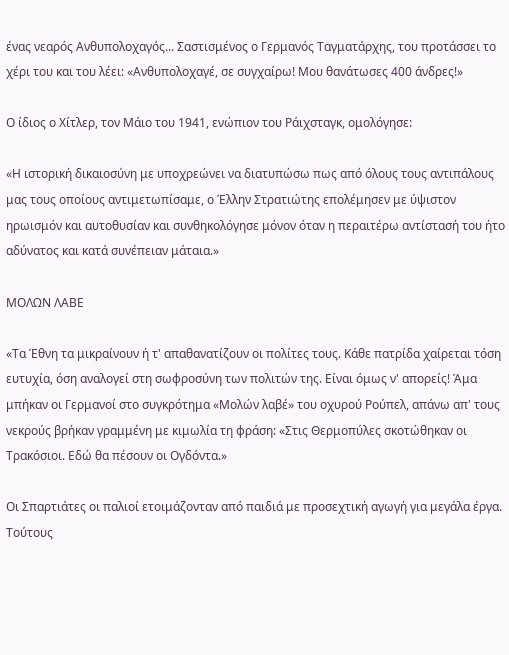ένας νεαρός Ανθυπολοχαγός... Σαστισμένος ο Γερμανός Ταγματάρχης, του προτάσσει το χέρι του και του λέει: «Ανθυπολοχαγέ, σε συγχαίρω! Μου θανάτωσες 400 άνδρες!»

Ο ίδιος ο Χίτλερ, τον Μάιο του 1941, ενώπιον του Ράιχσταγκ, ομολόγησε:

«Η ιστορική δικαιοσύνη με υποχρεώνει να διατυπώσω πως από όλους τους αντιπάλους μας τους οποίους αντιμετωπίσαμε, ο Έλλην Στρατιώτης επολέμησεν με ύψιστον ηρωισμόν και αυτοθυσίαν και συνθηκολόγησε μόνον όταν η περαιτέρω αντίστασή του ήτο αδύνατος και κατά συνέπειαν μάταια.»

ΜΟΛΩΝ ΛΑΒΕ

«Τα Έθνη τα μικραίνουν ή τ' απαθανατίζουν οι πολίτες τους. Κάθε πατρίδα χαίρεται τόση ευτυχία, όση αναλογεί στη σωφροσύνη των πολιτών της. Είναι όμως ν' απορείς! Άμα μπήκαν οι Γερμανοί στο συγκρότημα «Μολών λαβέ» του οχυρού Ρούπελ, απάνω απ' τους νεκρούς βρήκαν γραμμένη με κιμωλία τη φράση: «Στις Θερμοπύλες σκοτώθηκαν οι Τρακόσιοι. Εδώ θα πέσουν οι Ογδόντα.»

Οι Σπαρτιάτες οι παλιοί ετοιμάζονταν από παιδιά με προσεχτική αγωγή για μεγάλα έργα. Τούτους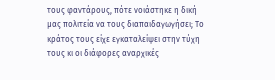τους φαντάρους, πότε νοιάστηκε η δική μας πολιτεία να τους διαπαιδαγωγήσει; Το κράτος τους είχε εγκαταλείψει στην τύχη τους κι οι διάφορες αναρχικές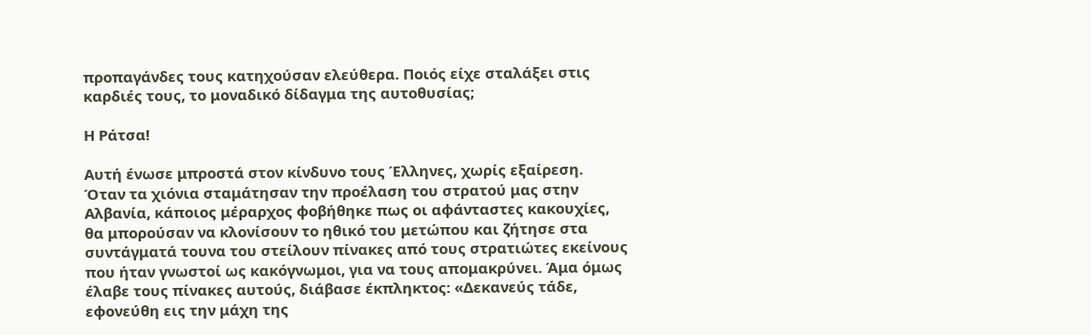προπαγάνδες τους κατηχούσαν ελεύθερα. Ποιός είχε σταλάξει στις καρδιές τους, το μοναδικό δίδαγμα της αυτοθυσίας;

Η Ράτσα!

Αυτή ένωσε μπροστά στον κίνδυνο τους Έλληνες, χωρίς εξαίρεση. Όταν τα χιόνια σταμάτησαν την προέλαση του στρατού μας στην Αλβανία, κάποιος μέραρχος φοβήθηκε πως οι αφάνταστες κακουχίες, θα μπορούσαν να κλονίσουν το ηθικό του μετώπου και ζήτησε στα συντάγματά τουνα του στείλουν πίνακες από τους στρατιώτες εκείνους που ήταν γνωστοί ως κακόγνωμοι, για να τους απομακρύνει. Άμα όμως έλαβε τους πίνακες αυτούς, διάβασε έκπληκτος: «Δεκανεύς τάδε, εφονεύθη εις την μάχη της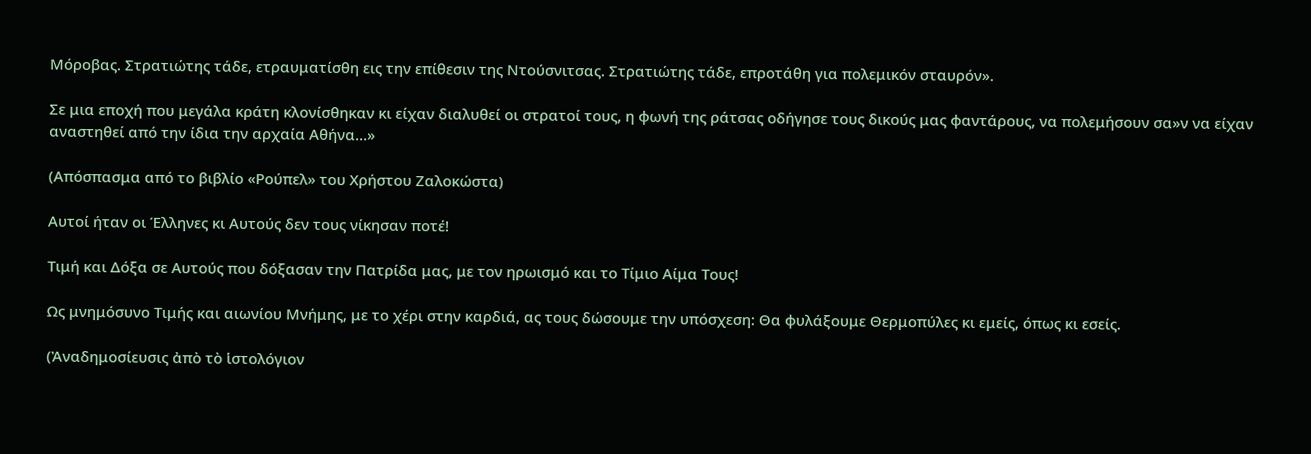Μόροβας. Στρατιώτης τάδε, ετραυματίσθη εις την επίθεσιν της Ντούσνιτσας. Στρατιώτης τάδε, επροτάθη για πολεμικόν σταυρόν».

Σε μια εποχή που μεγάλα κράτη κλονίσθηκαν κι είχαν διαλυθεί οι στρατοί τους, η φωνή της ράτσας οδήγησε τους δικούς μας φαντάρους, να πολεμήσουν σα»ν να είχαν αναστηθεί από την ίδια την αρχαία Αθήνα…»

(Απόσπασμα από το βιβλίο «Ρούπελ» του Χρήστου Ζαλοκώστα)

Αυτοί ήταν οι Έλληνες κι Αυτούς δεν τους νίκησαν ποτέ!

Τιμή και Δόξα σε Αυτούς που δόξασαν την Πατρίδα μας, με τον ηρωισμό και το Τίμιο Αίμα Τους!

Ως μνημόσυνο Τιμής και αιωνίου Μνήμης, με το χέρι στην καρδιά, ας τους δώσουμε την υπόσχεση: Θα φυλάξουμε Θερμοπύλες κι εμείς, όπως κι εσείς.

(Ἀναδημοσίευσις ἀπὸ τὸ ἱστολόγιον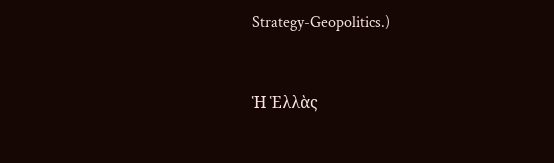Strategy-Geopolitics.)


Ἡ Ἑλλὰς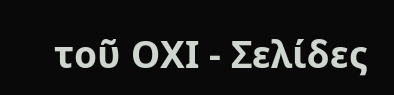τοῦ ΟΧΙ - Σελίδες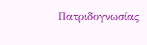Πατριδογνωσίας